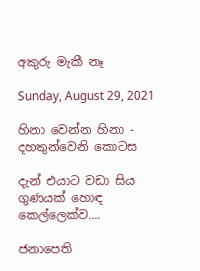අකුරු මැකී නෑ

Sunday, August 29, 2021

හිනා වෙන්න හිනා - දහතුන්වෙනි කොටස

දැන් එයාට වඩා සිය ගුණයක් හොඳ කෙල්ලෙක්ව....

ජනාපෙති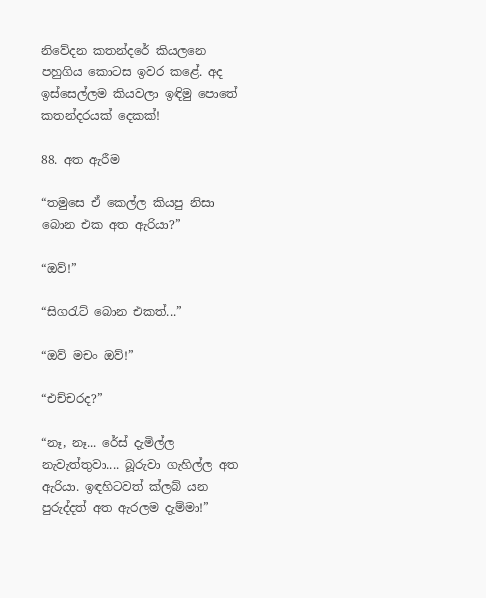නිවේදන කතන්දරේ කියලනෙ පහුගිය කොටස ඉවර කළේ. අද ඉස්සෙල්ලම කියවලා ඉඳිමු පොතේ කතන්දරයක් දෙකක්!

88. අත ඇරීම

“තමුසෙ ඒ කෙල්ල කියපු නිසා බොන එක අත ඇරියා?”

“ඔව්!”

“සිගරැට් බොන එකත්...”

“ඔව් මචං ඔව්!”

“එච්චරද?”

“නෑ, නෑ... රේස් දැමිල්ල නැවැත්තුවා.... බූරුවා ගැහිල්ල අත ඇරියා. ඉඳහිටවත් ක්ලබ් යන පුරුද්දත් අත ඇරලම දැම්මා!”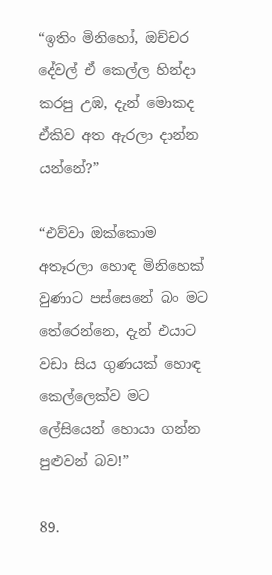“ඉතිං මිනිහෝ, ඔච්චර දේවල් ඒ කෙල්ල හින්දා කරපු උඹ, දැන් මොකද ඒකිව අත ඇරලා දාන්න යන්නේ?”

“එව්වා ඔක්කොම අතෑරලා හොඳ මිනිහෙක් වුණාට පස්සෙනේ බං මට තේරෙන්නෙ, දැන් එයාට වඩා සිය ගුණයක් හොඳ කෙල්ලෙක්ව මට ලේසියෙන් හොයා ගන්න පුළුවන් බව!”

89.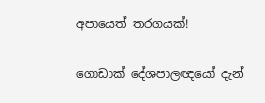අපායෙත් තරගයක්!

ගොඩාක් දේශපාලඥයෝ දැන්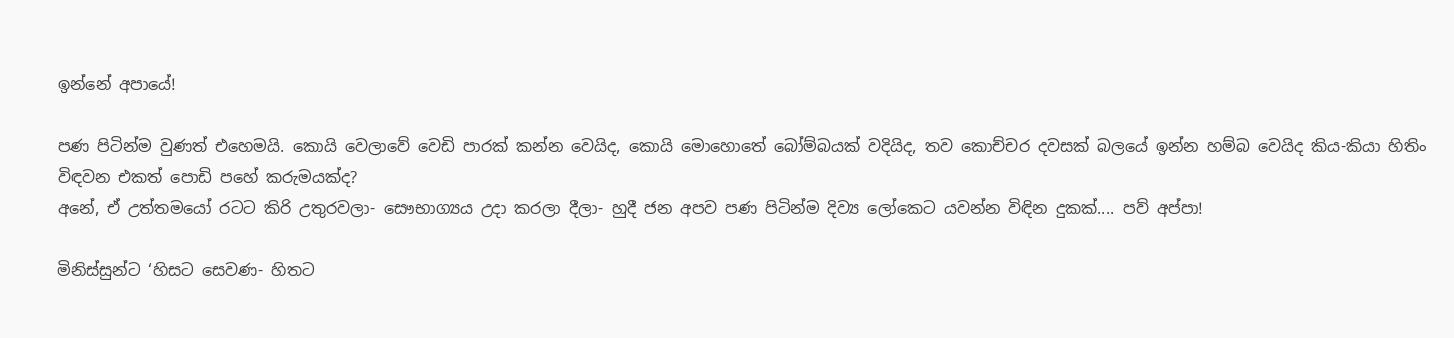ඉන්නේ අපායේ!

පණ පිටින්ම වුණත් එහෙමයි. කොයි වෙලාවේ වෙඩි පාරක් කන්න වෙයිද, කොයි මොහොතේ බෝම්බයක් වදියිද, තව කොච්චර දවසක් බලයේ ඉන්න හම්බ වෙයිද කිය-කියා හිතිං විඳවන එකත් පොඩි පහේ කරුමයක්ද?
අනේ, ඒ උත්තමයෝ රටට කිරි උතුරවලා- සෞභාග්‍යය උදා කරලා දීලා- හුදී ජන අපව පණ පිටින්ම දිව්‍ය ලෝකෙට යවන්න විඳින දුකක්.... පව් අප්පා!

මිනිස්සුන්ට ‘හිසට සෙවණ- හිතට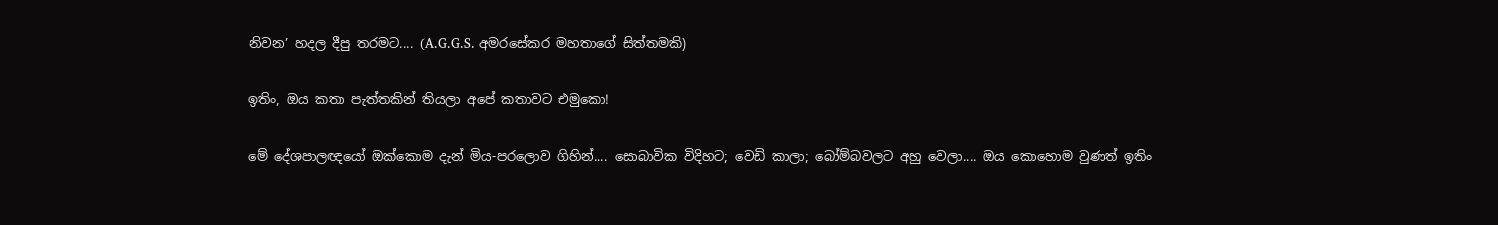නිවන’ හදල දීපු තරමට.... (A.G.G.S. අමරසේකර මහතාගේ සිත්තමකි)

ඉතිං, ඔය කතා පැත්තකින් තියලා අපේ කතාවට එමුකො!

මේ දේශපාලඥයෝ ඔක්කොම දැන් මිය-පරලොව ගිහින්.... සොබාවික විදිහට; වෙඩි කාලා; බෝම්බවලට අහු වෙලා.... ඔය කොහොම වුණත් ඉතිං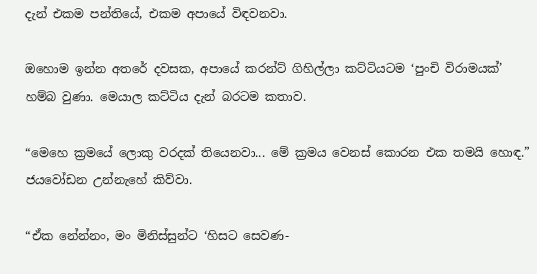දැන් එකම පන්තියේ, එකම අපායේ විඳවනවා.

ඔහොම ඉන්න අතරේ දවසක, අපායේ කරන්ට් ගිහිල්ලා කට්ටියටම ‘පුංචි විරාමයක්’ හම්බ වුණා. මෙයාල කට්ටිය දැන් බරටම කතාව.

“මෙහෙ ක්‍රමයේ ලොකු වරදක් තියෙනවා... මේ ක්‍රමය වෙනස් කොරන එක තමයි හොඳ.” ජයවෝඩන උන්නැහේ කිව්වා.

“ඒක නේන්නං, මං මිනිස්සුන්ට ‘හිසට සෙවණ-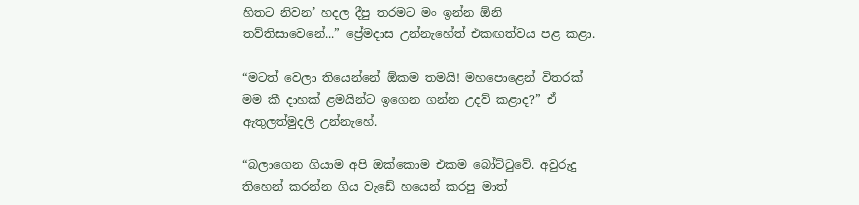හිතට නිවන’ හදල දීපු තරමට මං ඉන්න ඕනි තව්තිසාවෙනේ...” ප්‍රේමදාස උන්නැහේත් එකඟත්වය පළ කළා.

“මටත් වෙලා තියෙන්නේ ඕකම තමයි! මහපොළෙන් විතරක් මම කී දාහක් ළමයින්ට ඉගෙන ගන්න උදව් කළාද?” ඒ ඇතුලත්මුදලි උන්නැහේ.

“බලාගෙන ගියාම අපි ඔක්කොම එකම බෝට්ටුවේ. අවුරුදු තිහෙන් කරන්න ගිය වැඩේ හයෙන් කරපු මාත්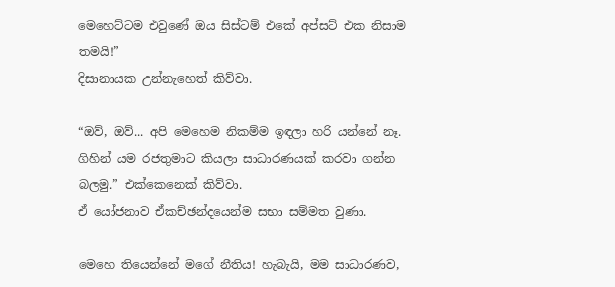මෙහෙට්ටම එවුණේ ඔය සිස්ටම් එකේ අප්සට් එක නිසාම තමයි!”
දිසානායක උන්නැහෙත් කිව්වා.

“ඔව්, ඔව්... අපි මෙහෙම නිකම්ම ඉඳලා හරි යන්නේ නෑ. ගිහින් යම රජතුමාට කියලා සාධාරණයක් කරවා ගන්න බලමු.” එක්කෙනෙක් කිව්වා.
ඒ යෝජනාව ඒකච්ඡන්දයෙන්ම සභා සම්මත වුණා.

මෙහෙ තියෙන්නේ මගේ නීතිය! හැබැයි, මම සාධාරණව,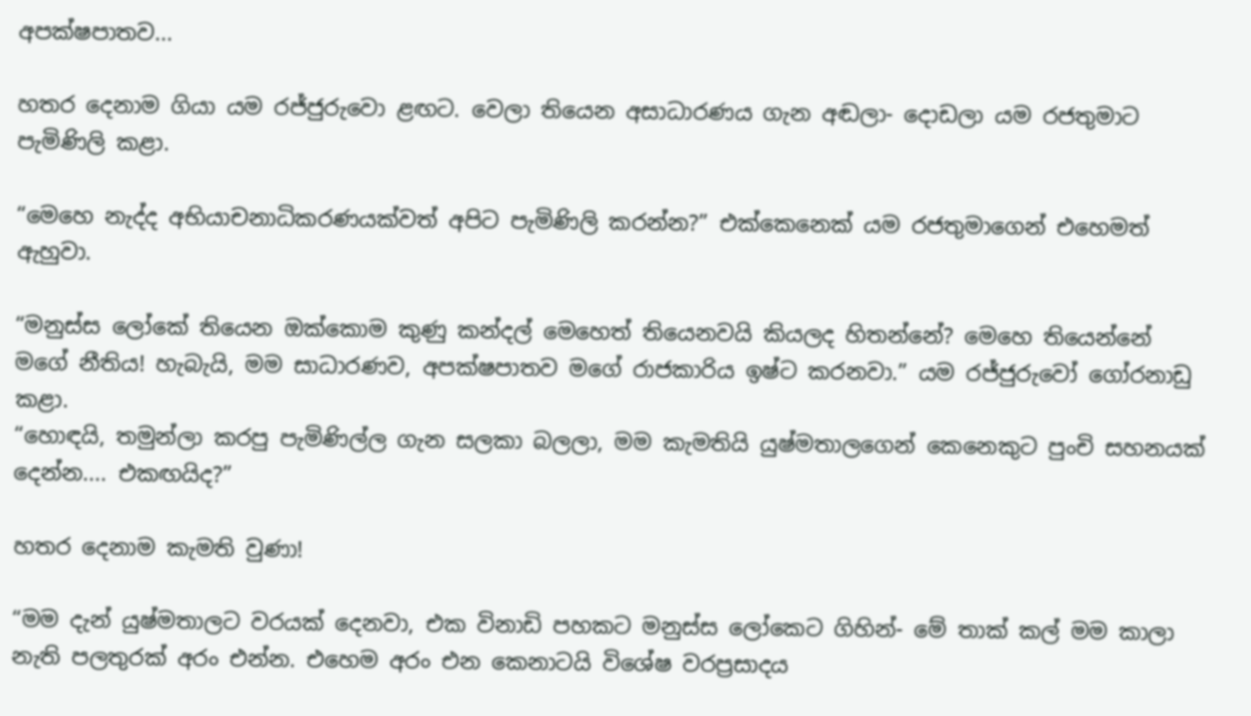අපක්ෂපාතව...

හතර දෙනාම ගියා යම රජ්ජුරුවො ළඟට. වෙලා තියෙන අසාධාරණය ගැන අඬලා- දොඩලා යම රජතුමාට පැමිණිලි කළා.

“මෙහෙ නැද්ද අභියාචනාධිකරණයක්වත් අපිට පැමිණිලි කරන්න?” එක්කෙනෙක් යම රජතුමාගෙන් එහෙමත් ඇහුවා.

“මනුස්ස ලෝකේ තියෙන ඔක්කොම කුණු කන්දල් මෙහෙත් තියෙනවයි කියලද හිතන්නේ? මෙහෙ තියෙන්නේ මගේ නීතිය! හැබැයි, මම සාධාරණව, අපක්ෂපාතව මගේ රාජකාරිය ඉෂ්ට කරනවා.” යම රජ්ජුරුවෝ ගෝරනාඩු කළා.
“හොඳයි, තමුන්ලා කරපු පැමිණිල්ල ගැන සලකා බලලා, මම කැමතියි යුෂ්මතාලගෙන් කෙනෙකුට පුංචි සහනයක් දෙන්න.... එකඟයිද?”

හතර දෙනාම කැමති වුණා!

“මම දැන් යුෂ්මතාලට වරයක් දෙනවා, එක විනාඩි පහකට මනුස්ස ලෝකෙට ගිහින්- මේ තාක් කල් මම කාලා නැති පලතුරක් අරං එන්න. එහෙම අරං එන කෙනාටයි විශේෂ වරප්‍රසාදය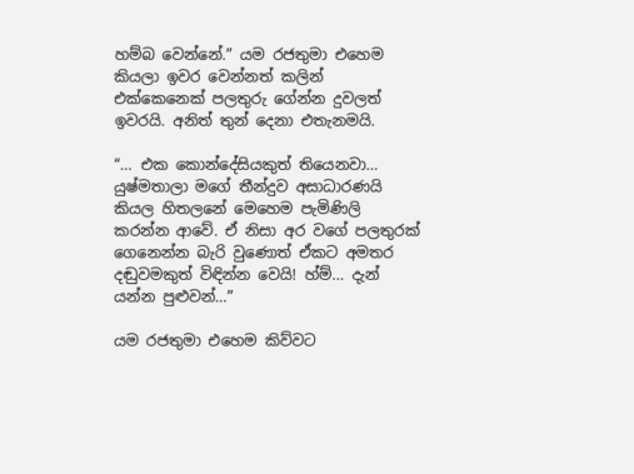හම්බ වෙන්නේ.” යම රජතුමා එහෙම කියලා ඉවර වෙන්නත් කලින් එක්කෙනෙක් පලතුරු ගේන්න දුවලත් ඉවරයි. අනිත් තුන් දෙනා එතැනමයි.

“... එක කොන්දේසියකුත් තියෙනවා... යුෂ්මතාලා මගේ තීන්දුව අසාධාරණයි කියල හිතලනේ මෙහෙම පැමිණිලි කරන්න ආවේ. ඒ නිසා අර වගේ පලතුරක් ගෙනෙන්න බැරි වුණොත් ඒකට අමතර දඬුවමකුත් විඳින්න වෙයි! හ්ම්... දැන් යන්න පුළුවන්...”

යම රජතුමා එහෙම කිව්වට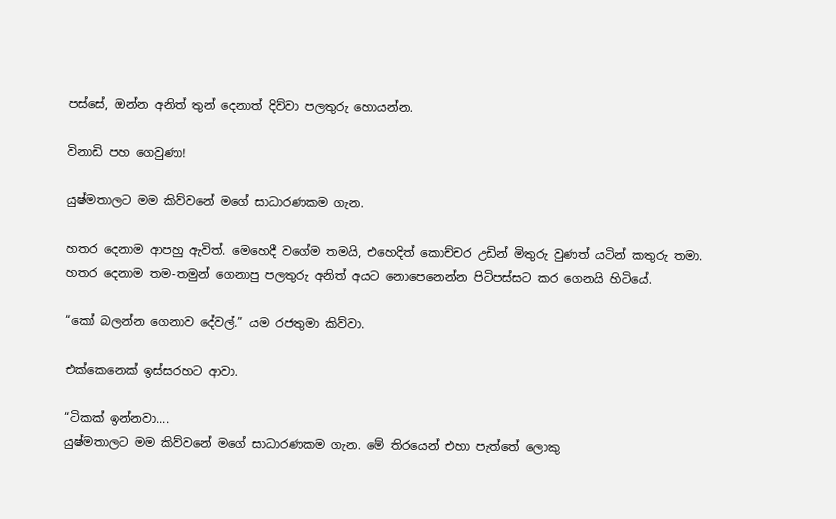පස්සේ, ඔන්න අනිත් තුන් දෙනාත් දිව්වා පලතුරු හොයන්න.

විනාඩි පහ ගෙවුණා!

යුෂ්මතාලට මම කිව්වනේ මගේ සාධාරණකම ගැන.

හතර දෙනාම ආපහු ඇවිත්. මෙහෙදී වගේම තමයි, එහෙදිත් කොච්චර උඩින් මිතුරු වුණත් යටින් කතුරු තමා. හතර දෙනාම තම-තමුන් ගෙනාපු පලතුරු අනිත් අයට නොපෙනෙන්න පිටිපස්සට කර ගෙනයි හිටියේ.

“කෝ බලන්න ගෙනාව දේවල්.” යම රජතුමා කිව්වා.

එක්කෙනෙක් ඉස්සරහට ආවා.

“ටිකක් ඉන්නවා....
යුෂ්මතාලට මම කිව්වනේ මගේ සාධාරණකම ගැන. මේ තිරයෙන් එහා පැත්තේ ලොකු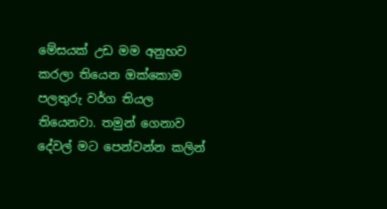මේසයක් උඩ මම අනුභව කරලා තියෙන ඔක්කොම පලතුරු වර්ග තියල තියෙනවා. තමුන් ගෙනාව දේවල් මට පෙන්වන්න කලින්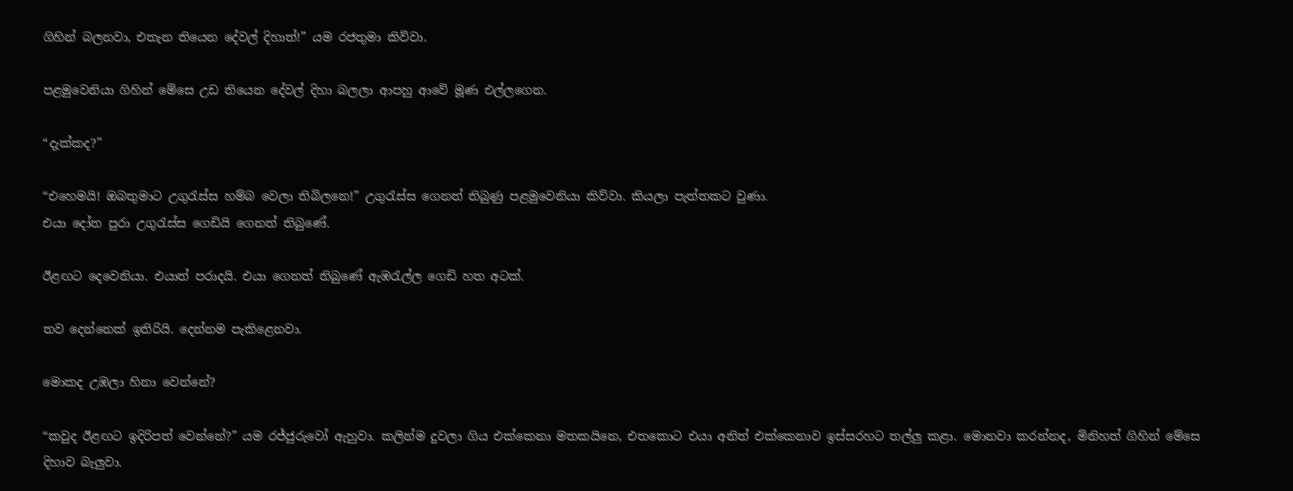ගිහින් බලනවා, එතැන තියෙන දේවල් දිහාත්!” යම රජතුමා කිව්වා.

පළමුවෙනියා ගිහින් මේසෙ උඩ තියෙන දේවල් දිහා බලලා ආපහු ආවේ මූණ එල්ලගෙන.

“දැක්කද?”

“එහෙමයි! ඔබතුමාට උගුරැස්ස හම්බ වෙලා තිබිලනෙ!” උගුරැස්ස ගෙනත් තිබුණු පළමුවෙනියා කිව්වා. කියලා පැත්තකට වුණා.
එයා දෝත පුරා උගුරැස්ස ගෙඩියි ගෙනත් තිබුණේ.

ඊළඟට දෙවෙනියා. එයාත් පරාදයි. එයා ගෙනත් තිබුණේ ඇඹරැල්ල ගෙඩි හත අටක්.

තව දෙන්නෙක් ඉතිරියි. දෙන්නම පැකිළෙනවා.

මොකද උඹලා හිනා වෙන්නේ?

“කවුද ඊළඟට ඉදිරිපත් වෙන්නේ?” යම රජ්ජුරුවෝ ඇහුවා. කලින්ම දුවලා ගිය එක්කෙනා මතකයිනෙ, එතකොට එයා අනිත් එක්කෙනාව ඉස්සරහට තල්ලු කළා. මොනවා කරන්නද, මිනිහත් ගිහින් මේසෙ දිහාව බැලුවා.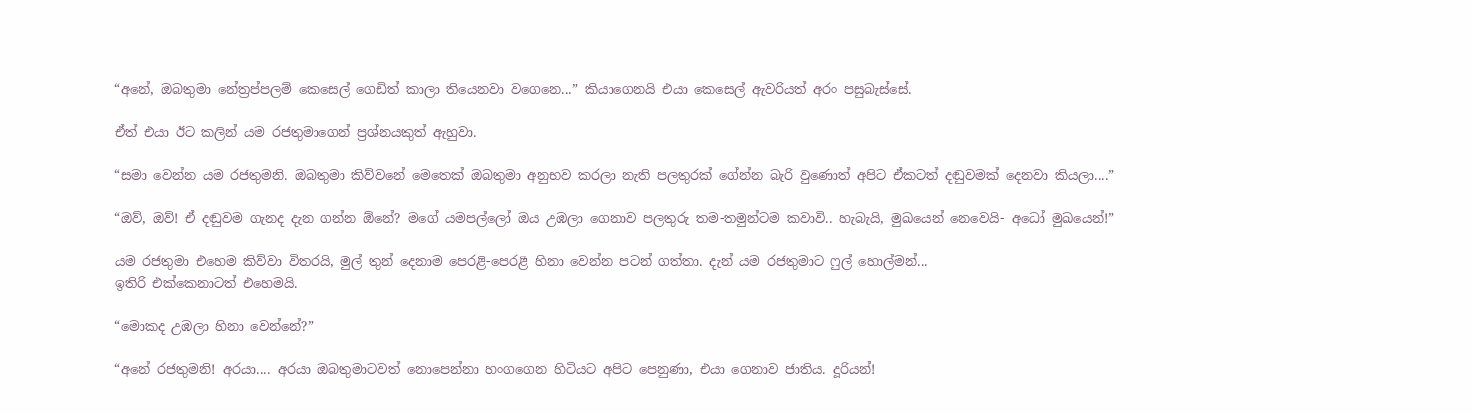“අනේ, ඔබතුමා නේත්‍රප්පලම් කෙසෙල් ගෙඩිත් කාලා තියෙනවා වගෙනෙ...” කියාගෙනයි එයා කෙසෙල් ඇවරියත් අරං පසුබැස්සේ.

ඒත් එයා ඊට කලින් යම රජතුමාගෙන් ප්‍රශ්නයකුත් ඇහුවා.

“සමා වෙන්න යම රජතුමනි. ඔබතුමා කිව්වනේ මෙතෙක් ඔබතුමා අනුභව කරලා නැති පලතුරක් ගේන්න බැරි වුණොත් අපිට ඒකටත් දඬුවමක් දෙනවා කියලා....”

“ඔව්, ඔව්! ඒ දඬුවම ගැනද දැන ගන්න ඕනේ? මගේ යමපල්ලෝ ඔය උඹලා ගෙනාව පලතුරු තම-තමුන්ටම කවාවි.. හැබැයි, මුඛයෙන් නෙවෙයි- අධෝ මුඛයෙන්!”

යම රජතුමා එහෙම කිව්වා විතරයි, මුල් තුන් දෙනාම පෙරළි-පෙරළී හිනා වෙන්න පටන් ගත්තා. දැන් යම රජතුමාට ෆුල් හොල්මන්...
ඉතිරි එක්කෙනාටත් එහෙමයි.

“මොකද උඹලා හිනා වෙන්නේ?”

“අනේ රජතුමනි! අරයා.... අරයා ඔබතුමාටවත් නොපෙන්නා හංගගෙන හිටියට අපිට පෙනුණා, එයා ගෙනාව ජාතිය. දූරියන්!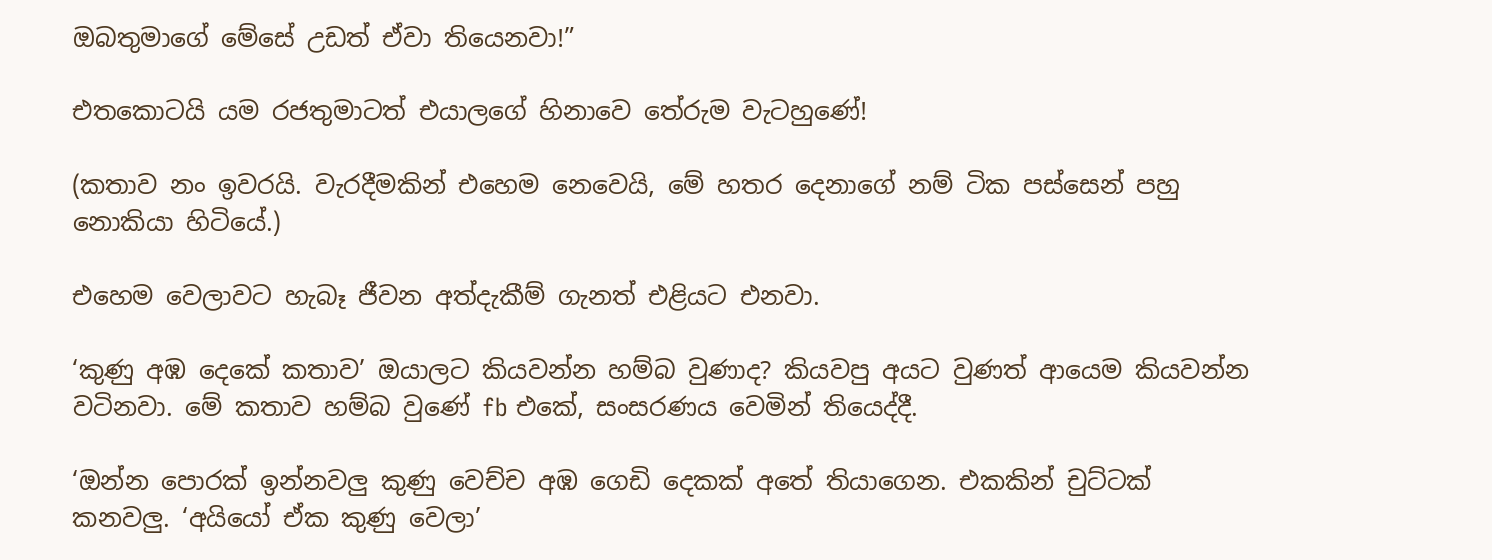ඔබතුමාගේ මේසේ උඩත් ඒවා තියෙනවා!”

එතකොටයි යම රජතුමාටත් එයාලගේ හිනාවෙ තේරුම වැටහුණේ!

(කතාව නං ඉවරයි. වැරදීමකින් එහෙම නෙවෙයි, මේ හතර දෙනාගේ නම් ටික පස්සෙන් පහු නොකියා හිටියේ.)

එහෙම වෙලාවට හැබෑ ජීවන අත්දැකීම් ගැනත් එළියට එනවා.

‘කුණු අඹ දෙකේ කතාව’ ඔයාලට කියවන්න හම්බ වුණාද? කියවපු අයට වුණත් ආයෙම කියවන්න වටිනවා. මේ කතාව හම්බ වුණේ fb එකේ, සංසරණය වෙමින් තියෙද්දී.

‘ඔන්න පොරක් ඉන්නවලු කුණු වෙච්ච අඹ ගෙඩි දෙකක් අතේ තියාගෙන. එකකින් චුට්ටක් කනවලු. ‘අයියෝ ඒක කුණු වෙලා’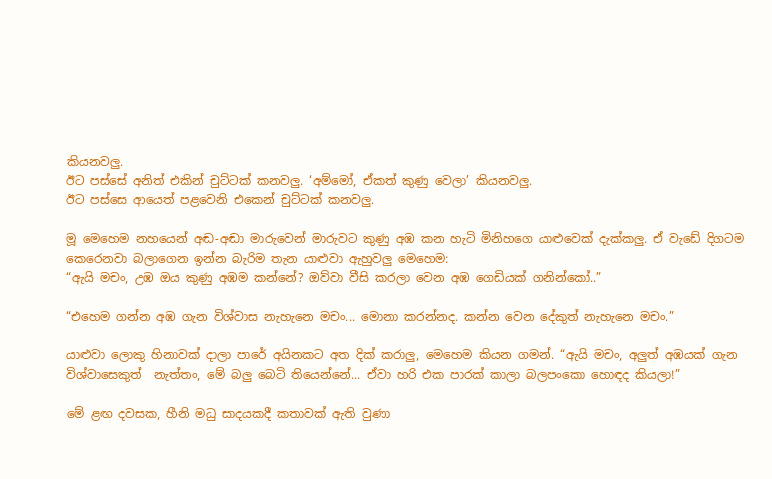කියනවලු.
ඊට පස්සේ අනිත් එකින් චුට්ටක් කනවලු. ‘අම්මෝ, ඒකත් කුණු වෙලා’ කියනවලු.
ඊට පස්සෙ ආයෙත් පළවෙනි එකෙන් චුට්ටක් කනවලු.

මූ මෙහෙම නහයෙන් අඬ-අඬා මාරුවෙන් මාරුවට කුණු අඹ කන හැටි මිනිහගෙ යාළුවෙක් දැක්කලු. ඒ වැඩේ දිගටම කෙරෙනවා බලාගෙන ඉන්න බැරිම තැන යාළුවා ඇහුවලු මෙහෙම:
“ඇයි මචං, උඹ ඔය කුණු අඹම කන්නේ? ඔව්වා වීසි කරලා වෙන අඹ ගෙඩියක් ගනින්කෝ..”

“එහෙම ගන්න අඹ ගැන විශ්වාස නැහැනෙ මචං... මොනා කරන්නද. කන්න වෙන දේකුත් නැහැනෙ මචං.”

යාළුවා ලොකු හිනාවක් දාලා පාරේ අයිනකට අත දික් කරාලු, මෙහෙම කියන ගමන්. “ඇයි මචං, අලුත් අඹයක් ගැන විශ්වාසෙකුත්  නැත්තං, මේ බලු බෙටි තියෙන්නේ... ඒවා හරි එක පාරක් කාලා බලපංකො හොඳද කියලා!”

මේ ළඟ දවසක, හීනි මධු සාදයකදී කතාවක් ඇති වුණා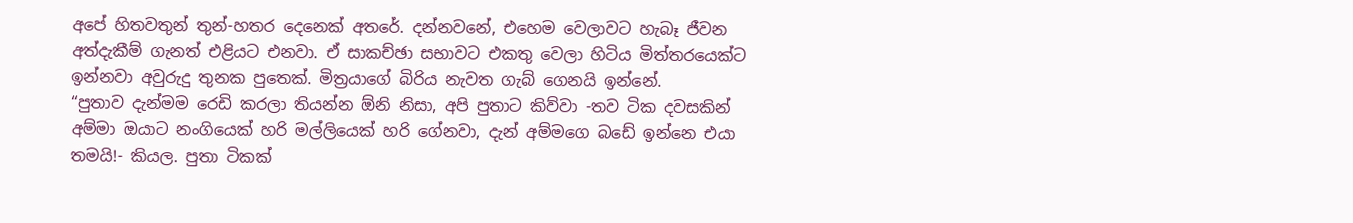අපේ හිතවතුන් තුන්-හතර දෙනෙක් අතරේ. දන්නවනේ, එහෙම වෙලාවට හැබෑ ජීවන අත්දැකීම් ගැනත් එළියට එනවා. ඒ සාකච්ඡා සභාවට එකතු වෙලා හිටිය මිත්තරයෙක්ට ඉන්නවා අවුරුදු තුනක පුතෙක්. මිත්‍රයාගේ බිරිය නැවත ගැබ් ගෙනයි ඉන්නේ.
“පුතාව දැන්මම රෙඩි කරලා තියන්න ඕනි නිසා, අපි පුතාට කිව්වා -තව ටික දවසකින් අම්මා ඔයාට නංගියෙක් හරි මල්ලියෙක් හරි ගේනවා, දැන් අම්මගෙ බඩේ ඉන්නෙ එයා තමයි!- කියල. පුතා ටිකක්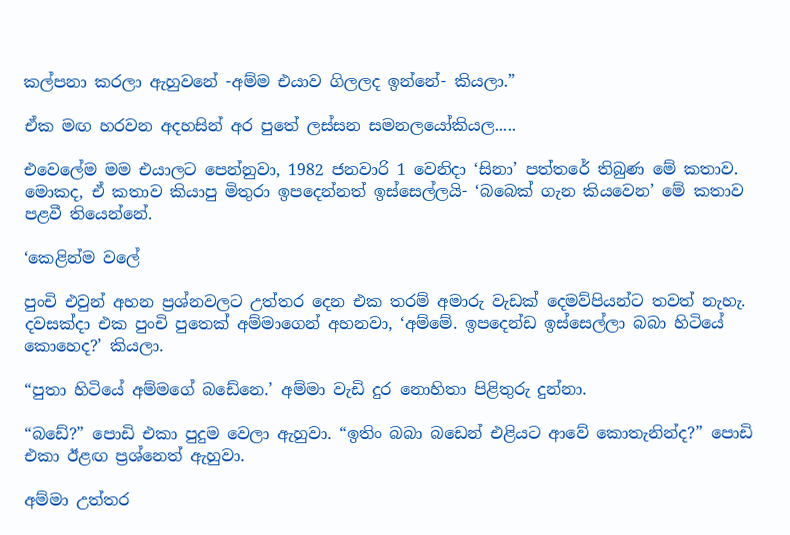කල්පනා කරලා ඇහුවනේ -අම්ම එයාව ගිලලද ඉන්නේ- කියලා.”

ඒක මඟ හරවන අදහසින් අර පුතේ ලස්සන සමනලයෝකියල.....

එවෙලේම මම එයාලට පෙන්නුවා, 1982 ජනවාරි 1 වෙනිදා ‘සිනා’ පත්තරේ තිබුණ මේ කතාව. මොකද, ඒ කතාව කියාපු මිතුරා ඉපදෙන්නත් ඉස්සෙල්ලයි- ‘බබෙක් ගැන කියවෙන’ මේ කතාව පළවී තියෙන්නේ.

‘කෙළින්ම වලේ

පුංචි එවුන් අහන ප්‍රශ්නවලට උත්තර දෙන එක තරම් අමාරු වැඩක් දෙමව්පියන්ට තවත් නැහැ. දවසක්දා එක පුංචි පුතෙක් අම්මාගෙන් අහනවා, ‘අම්මේ. ඉපදෙන්ඩ ඉස්සෙල්ලා බබා හිටියේ කොහෙද?’ කියලා.

“පුතා හිටියේ අම්මගේ බඩේනෙ.’ අම්මා වැඩි දුර නොහිතා පිළිතුරු දුන්නා.

“බඩේ?” පොඩි එකා පුදුම වෙලා ඇහුවා. “ඉතිං බබා බඩෙන් එළියට ආවේ කොතැනින්ද?” පොඩි එකා ඊළඟ ප්‍රශ්නෙත් ඇහුවා.

අම්මා උත්තර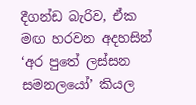දීගන්ඩ බැරිව, ඒක මඟ හරවන අදහසින් ‘අර පුතේ ලස්සන සමනලයෝ’ කියල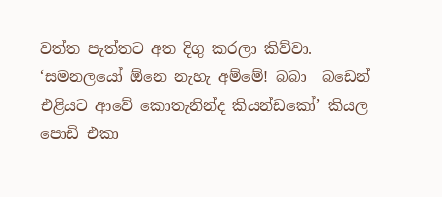වත්ත පැත්තට අත දිගු කරලා කිව්වා. ‘සමනලයෝ ඕනෙ නැහැ අම්මේ! බබා  බඩෙන් එළියට ආවේ කොතැනින්ද කියන්ඩකෝ’ කියල පොඩි එකා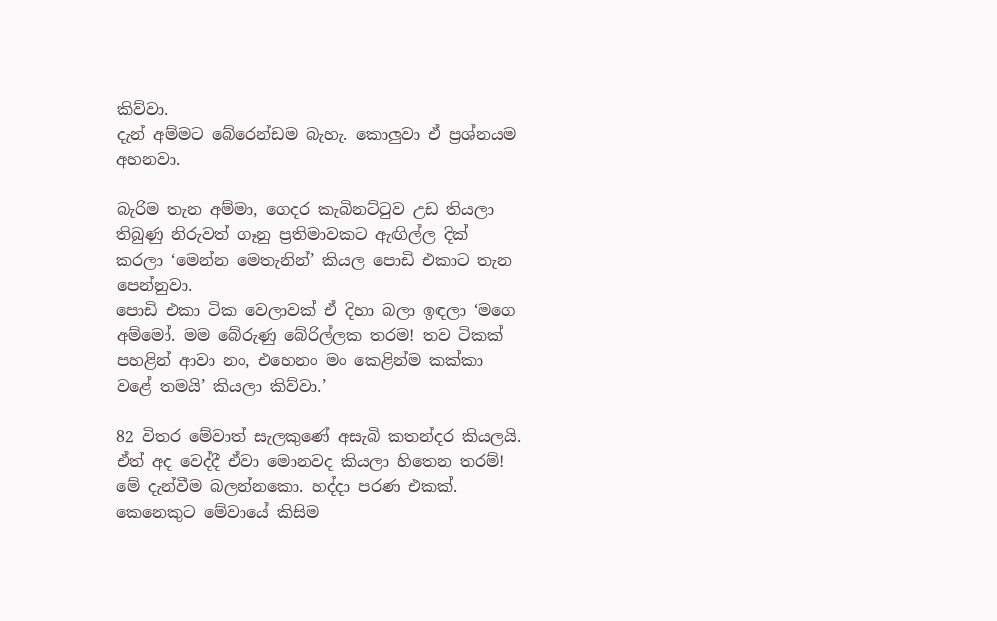කිව්වා.
දැන් අම්මට බේරෙන්ඩම බැහැ. කොලුවා ඒ ප්‍රශ්නයම අහනවා.

බැරිම තැන අම්මා, ගෙදර කැබිනට්ටුව උඩ තියලා තිබුණු නිරුවත් ගෑනු ප්‍රතිමාවකට ඇඟිල්ල දික් කරලා ‘මෙන්න මෙතැනින්’ කියල පොඩි එකාට තැන පෙන්නුවා.
පොඩි එකා ටික වෙලාවක් ඒ දිහා බලා ඉඳලා ‘මගෙ අම්මෝ. මම බේරුණු බේරිල්ලක තරම! තව ටිකක් පහළින් ආවා නං, එහෙනං මං කෙළින්ම කක්කා වළේ තමයි’ කියලා කිව්වා.’

82 විතර මේවාත් සැලකුණේ අසැබි කතන්දර කියලයි. ඒත් අද වෙද්දී ඒවා මොනවද කියලා හිතෙන තරම්! මේ දැන්වීම බලන්නකො. හද්දා පරණ එකක්. කෙනෙකුට මේවායේ කිසිම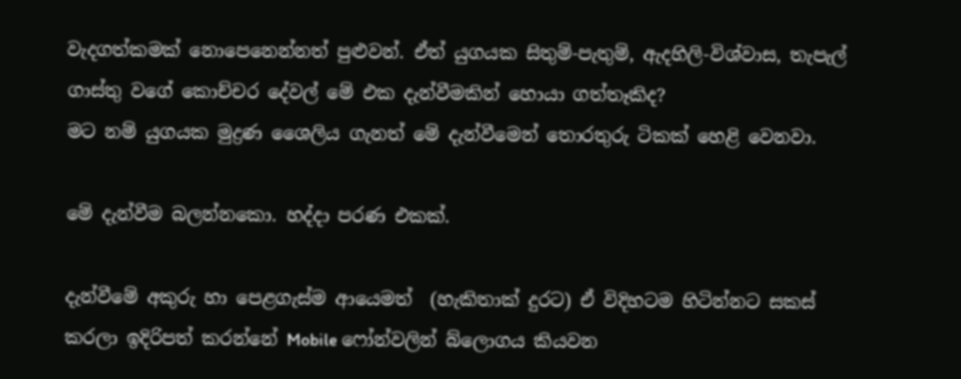වැදගත්කමක් නොපෙනෙන්නත් පුළුවන්. ඒත් යුගයක සිතුම්-පැතුම්, ඇදහිලි-විශ්වාස, තැපැල් ගාස්තු වගේ කොච්චර දේවල් මේ එක දැන්වීමකින් හොයා ගත්තෑකිද?
මට නම් යුගයක මුද්‍රණ ශෛලිය ගැනත් මේ දැන්වීමෙන් තොරතුරු ටිකක් හෙළි වෙනවා.

මේ දැන්වීම බලන්නකො. හද්දා පරණ එකක්.

දැන්වීමේ අකුරු හා පෙළගැස්ම ආයෙමත්  (හැකිතාක් දුරට) ඒ විදිහටම හිටින්නට සකස් කරලා ඉදිරිපත් කරන්නේ Mobile ෆෝන්වලින් බ්ලොගය කියවන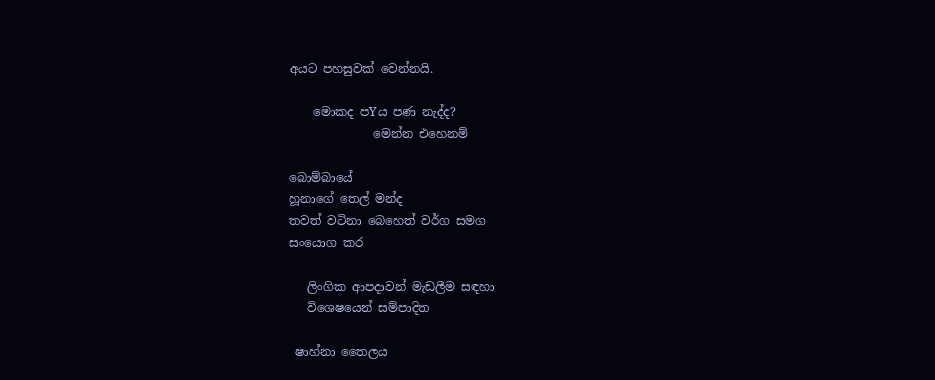අයට පහසුවක් වෙන්නයි.

    මොකද පYය පණ නැද්ද?
              මෙන්න එහෙනම්

බොම්බායේ
හූනාගේ තෙල් මන්ද
තවත් වටිනා බෙහෙත් වර්ග සමග
සංයොග කර

   ලිංගික ආපදාවන් මැඩලීම සඳහා
   විශෙෂයෙන් සම්පාදිත

 ෂාහ්නා තෛලය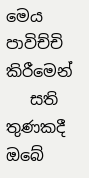මෙය පාවිච්චි කිරීමෙන්
   සති තුණකදී ඔබේ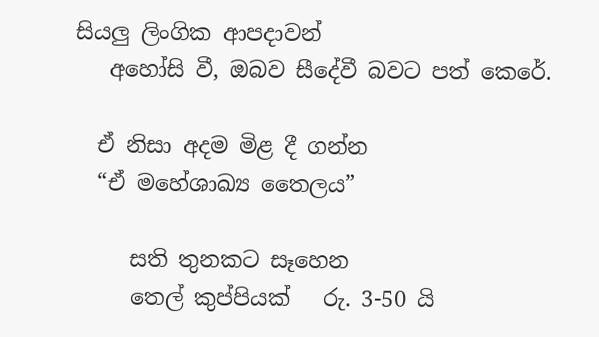සියලු ලිංගික ආපදාවන්
   අහෝසි වී, ඔබව සීදේවී බවට පත් කෙරේ.

  ඒ නිසා අදම මිළ දී ගන්න
  “ඒ මහේශාඛ්‍ය තෛලය”

     සති තුනකට සෑහෙන
     තෙල් කුප්පියක්   රු. 3-50 යි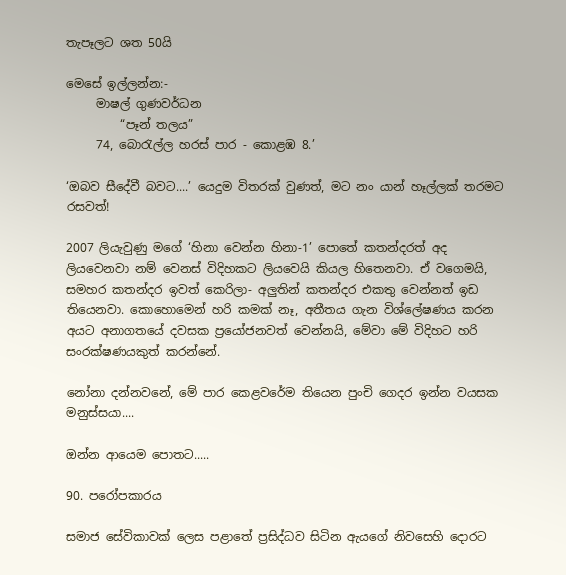තැපෑලට ශත 50යි

මෙසේ ඉල්ලන්න:-
     මාෂල් ගුණවර්ධන
         “පෑන් තලය”
     74, බොරැල්ල හරස් පාර - කොළඹ 8.’

‘ඔබව සීදේවී බවට....’ යෙදුම විතරක් වුණත්, මට නං යාන් හෑල්ලක් තරමට රසවත්!

2007 ලියැවුණු මගේ ‘හිනා වෙන්න හිනා-1’ පොතේ කතන්දරත් අද ලියවෙනවා නම් වෙනස් විදිහකට ලියවෙයි කියල හිතෙනවා. ඒ වගෙමයි, සමහර කතන්දර ඉවත් කෙරිලා- අලුතින් කතන්දර එකතු වෙන්නත් ඉඩ තියෙනවා. කොහොමෙන් හරි කමක් නෑ, අතීතය ගැන විශ්ලේෂණය කරන අයට අනාගතයේ දවසක ප්‍රයෝජනවත් වෙන්නයි, මේවා මේ විදිහට හරි සංරක්ෂණයකුත් කරන්නේ.

නෝනා දන්නවනේ, මේ පාර කෙළවරේම තියෙන පුංචි ගෙදර ඉන්න වයසක මනුස්සයා....

ඔන්න ආයෙම පොතට.....

90. පරෝපකාරය

සමාජ සේවිකාවක් ලෙස පළාතේ ප්‍රසිද්ධව සිටින ඇයගේ නිවසෙහි දොරට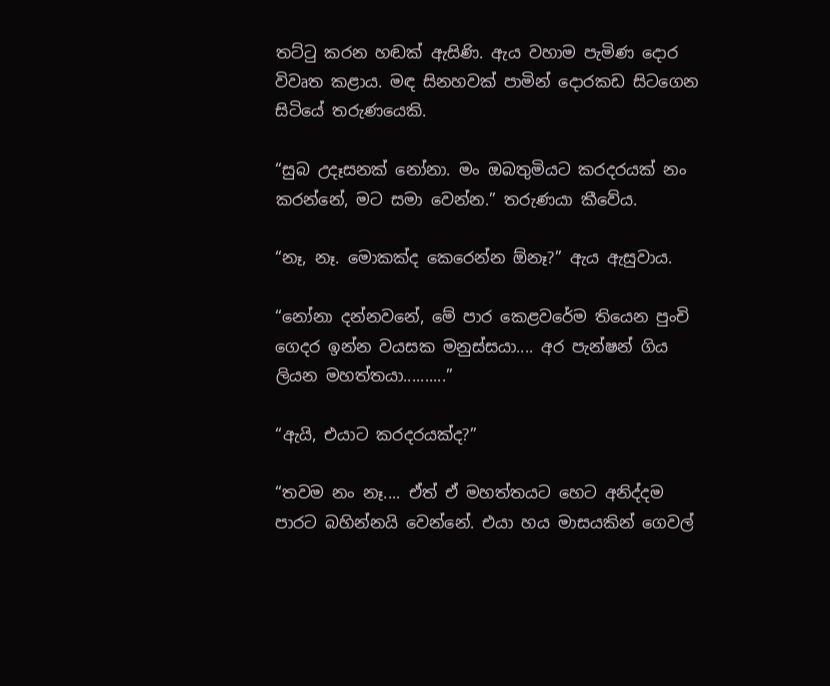තට්ටු කරන හඬක් ඇසිණි. ඇය වහාම පැමිණ දොර විවෘත කළාය. මඳ සිනහවක් පාමින් දොරකඩ සිටගෙන සිටියේ තරුණයෙකි.

“සුබ උදෑසනක් නෝනා. මං ඔබතුමියට කරදරයක් නං කරන්නේ, මට සමා වෙන්න.” තරුණයා කීවේය.

“නෑ, නෑ. මොකක්ද කෙරෙන්න ඕනෑ?” ඇය ඇසුවාය.

“නෝනා දන්නවනේ, මේ පාර කෙළවරේම තියෙන පුංචි ගෙදර ඉන්න වයසක මනුස්සයා.... අර පැන්ෂන් ගිය ලියන මහත්තයා..........”

“ඇයි, එයාට කරදරයක්ද?”

“තවම නං නෑ.... ඒත් ඒ මහත්තයට හෙට අනිද්දම පාරට බහින්නයි වෙන්නේ. එයා හය මාසයකින් ගෙවල්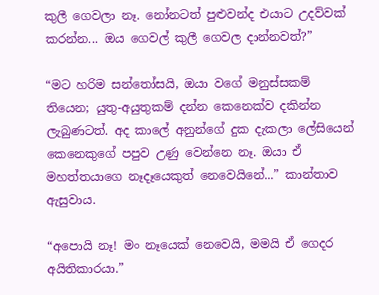කුලී ගෙවලා නෑ. නෝනටත් පුළුවන්ද එයාට උදව්වක් කරන්න... ඔය ගෙවල් කුලී ගෙවල දාන්නවත්?”

“මට හරිම සන්තෝසයි, ඔයා වගේ මනුස්සකම් තියෙන; යුතු-අයුතුකම් දන්න කෙනෙක්ව දකින්න ලැබුණටත්. අද කාලේ අනුන්ගේ දුක දැකලා ලේසියෙන් කෙනෙකුගේ පපුව උණු වෙන්නෙ නෑ. ඔයා ඒ මහත්තයාගෙ නෑදෑයෙකුත් නෙවෙයිනේ...” කාන්තාව ඇසුවාය.

“අපොයි නෑ! මං නෑයෙක් නෙවෙයි, මමයි ඒ ගෙදර අයිතිකාරයා.”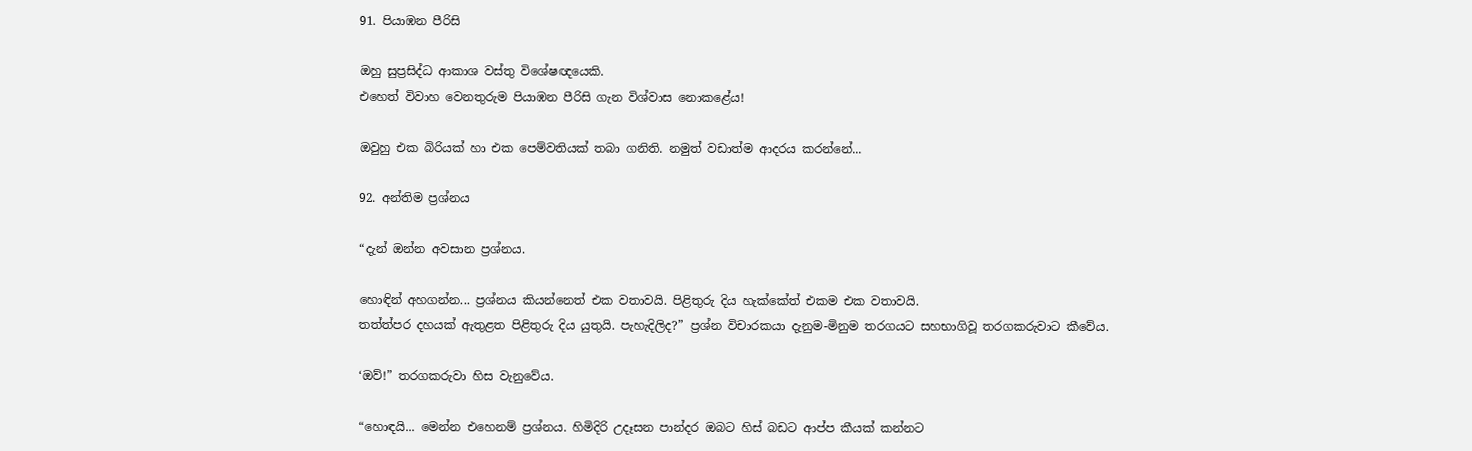91. පියාඹන පීරිසි

ඔහු සුප්‍රසිද්ධ ආකාශ වස්තු විශේෂඥයෙකි.
එහෙත් විවාහ වෙනතුරුම පියාඹන පීරිසි ගැන විශ්වාස නොකළේය!

ඔවුහු එක බිරියක් හා එක පෙම්වතියක් තබා ගනිති. නමුත් වඩාත්ම ආදරය කරන්නේ...

92. අන්තිම ප්‍රශ්නය

“දැන් ඔන්න අවසාන ප්‍රශ්නය.

හොඳින් අහගන්න... ප්‍රශ්නය කියන්නෙත් එක වතාවයි. පිළිතුරු දිය හැක්කේත් එකම එක වතාවයි.
තත්ත්පර දහයක් ඇතුළත පිළිතුරු දිය යුතුයි. පැහැදිලිද?” ප්‍රශ්න විචාරකයා දැනුම-මිනුම තරගයට සහභාගිවූ තරගකරුවාට කීවේය.

‘ඔව්!” තරගකරුවා හිස වැනුවේය.

“හොඳයි... මෙන්න එහෙනම් ප්‍රශ්නය. හිමිදිරි උදෑසන පාන්දර ඔබට හිස් බඩට ආප්ප කීයක් කන්නට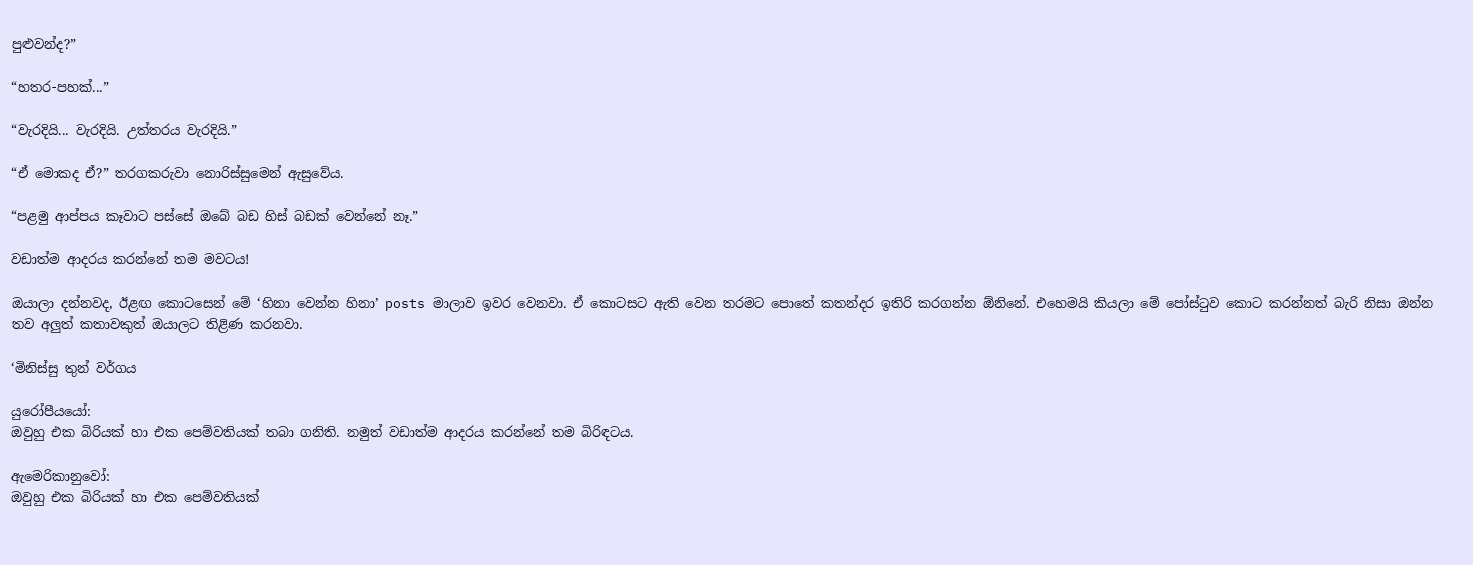පුළුවන්ද?”

“හතර-පහක්...”

“වැරදියි... වැරදියි. උත්තරය වැරදියි.”

“ඒ මොකද ඒ?” තරගකරුවා නොරිස්සුමෙන් ඇසුවේය.

“පළමු ආප්පය කෑවාට පස්සේ ඔබේ බඩ හිස් බඩක් වෙන්නේ නෑ.”

වඩාත්ම ආදරය කරන්නේ තම මවටය!

ඔයාලා දන්නවද, ඊළඟ කොටසෙන් මේ ‘හිනා වෙන්න හිනා’ posts මාලාව ඉවර වෙනවා. ඒ කොටසට ඇති වෙන තරමට පොතේ කතන්දර ඉතිරි කරගන්න ඕනිනේ. එහෙමයි කියලා මේ පෝස්ටුව කොට කරන්නත් බැරි නිසා ඔන්න තව අලුත් කතාවකුත් ඔයාලට තිළිණ කරනවා.

‘මිනිස්සු තුන් වර්ගය

යුරෝපීයයෝ:
ඔවුහු එක බිරියක් හා එක පෙම්වතියක් තබා ගනිති. නමුත් වඩාත්ම ආදරය කරන්නේ තම බිරිඳටය.

ඇමෙරිකානුවෝ:
ඔවුහු එක බිරියක් හා එක පෙම්වතියක්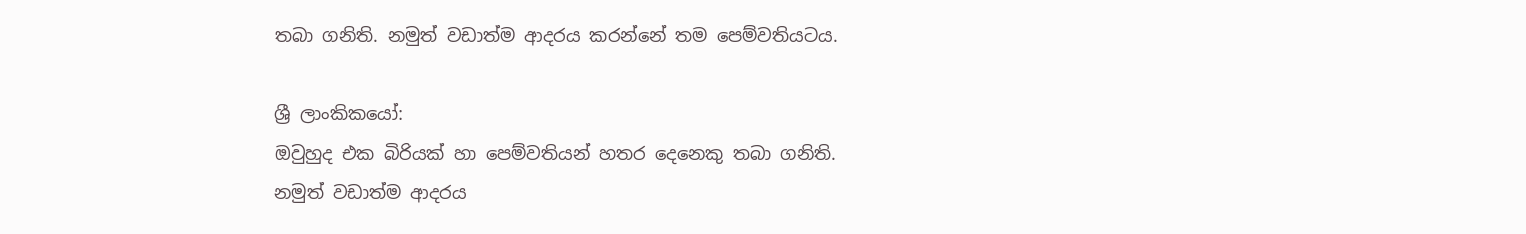තබා ගනිති. නමුත් වඩාත්ම ආදරය කරන්නේ තම පෙම්වතියටය.

ශ්‍රී ලාංකිකයෝ:
ඔවුහුද එක බිරියක් හා පෙම්වතියන් හතර දෙනෙකු තබා ගනිති. නමුත් වඩාත්ම ආදරය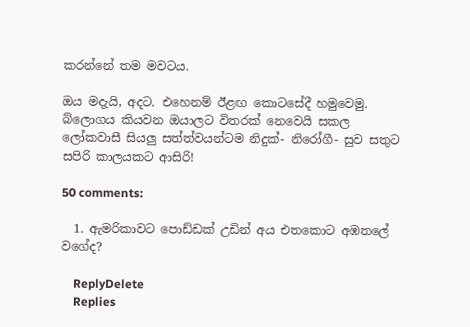කරන්නේ තම මවටය.

ඔය මදැයි, අදට. එහෙනම් ඊළඟ කොටසේදී හමුවෙමු.
බ්ලොගය කියවන ඔයාලට විතරක් නෙවෙයි සකල ලෝකවාසී සියලු සත්ත්වයන්ටම නිදුක්- නිරෝගී- සුව සතුට සපිරි කාලයකට ආසිරි!

50 comments:

  1. ඇමරිකාවට පොඩ්ඩක් උඩින් අය එතකොට අඹතලේ වගේද?

    ReplyDelete
    Replies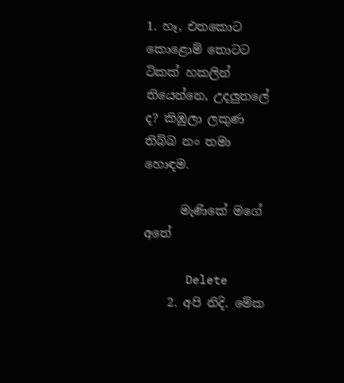1. හෑ, එතකොට කොළොම් තොටට ටිකක් හකලින් තියෙන්නෙ, උදලුතලේ ද? කිඹුලා ලකුණ තිබ්බ නං තමා හොඳම.

      මැණිකේ මගේ අතේ

      Delete
    2. අපි නිදි. මේක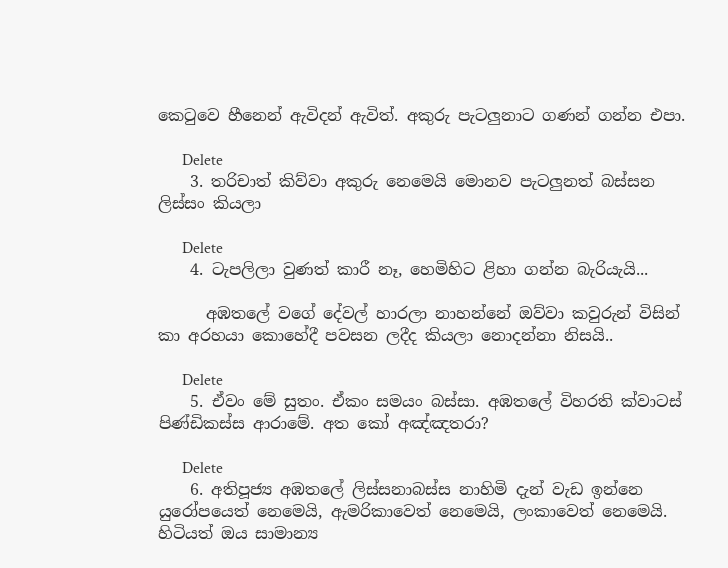කෙටුවෙ හීනෙන් ඇවිදන් ඇවිත්. අකුරු පැටලුනාට ගණන් ගන්න එපා.

      Delete
    3. තරිචාත් කිව්වා අකුරු නෙමෙයි මොනව පැටලුනත් බස්සන ලිස්සං කියලා

      Delete
    4. ටැපලිලා වුණත් කාරී නෑ, හෙමිහිට ළිහා ගන්න බැරියැයි...

      අඹතලේ වගේ දේවල් හාරලා නාහන්නේ ඔව්වා කවුරුන් විසින් කා අරහයා කොහේදී පවසන ලදීද කියලා නොදන්නා නිසයි..

      Delete
    5. ඒවං මේ සුතං. ඒකං සමයං බස්සා. අඹතලේ විහරති ක්වාටස් පිණ්ඩිකස්ස ආරාමේ. අත කෝ අඤ්ඤතරා?

      Delete
    6. අතිපූජ්‍ය අඹතලේ ලිස්සනාබස්ස නාහිමි දැන් වැඩ ඉන්නෙ යුරෝපයෙත් නෙමෙයි, ඇමරිකාවෙත් නෙමෙයි, ලංකාවෙත් නෙමෙයි. හිටියත් ඔය සාමාන්‍ය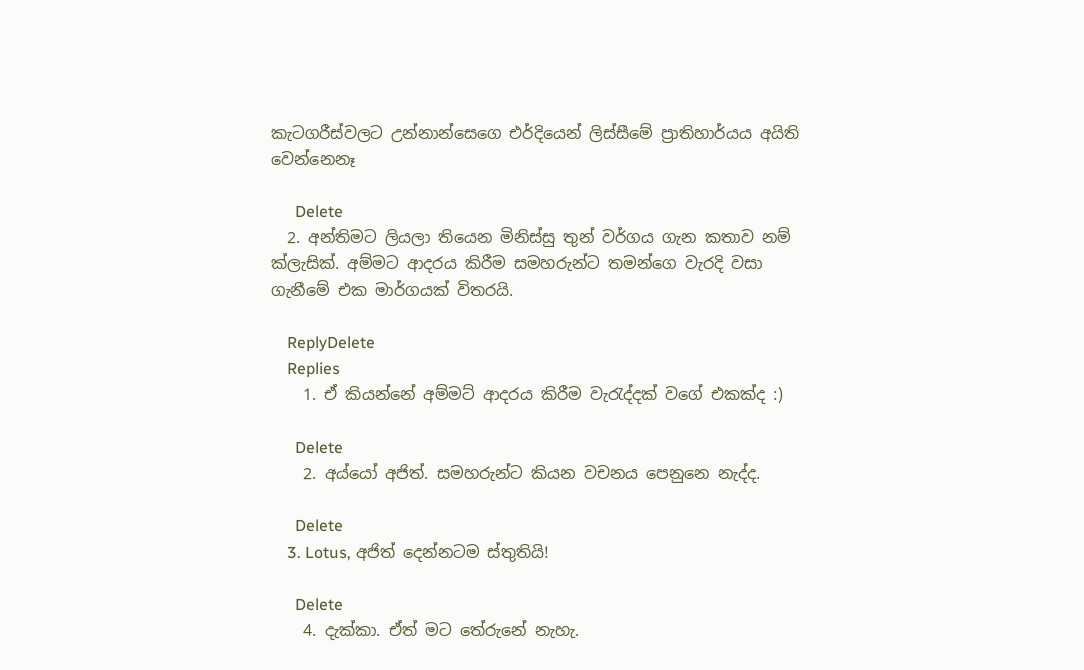කැටගරීස්වලට උන්නාන්සෙගෙ එර්දියෙන් ලිස්සීමේ ප්‍රාතිහාර්යය අයිති වෙන්නෙනෑ

      Delete
  2. අන්තිමට ලියලා තියෙන මිනිස්සු තුන් වර්ගය ගැන කතාව නම් ක්ලැසික්. අම්මට ආදරය කිරීම සමහරුන්ට තමන්ගෙ වැරදි වසා ගැනීමේ එක මාර්ගයක් විතරයි.

    ReplyDelete
    Replies
    1. ඒ කියන්නේ අම්මට් ආදරය කිරීම වැරැද්දක් වගේ එකක්ද :)

      Delete
    2. අය්යෝ අජිත්. සමහරුන්ට කියන වචනය පෙනුනෙ නැද්ද.

      Delete
    3. Lotus, අජිත් දෙන්නටම ස්තුතියි!

      Delete
    4. දැක්කා. ඒත් මට තේරුනේ නැහැ.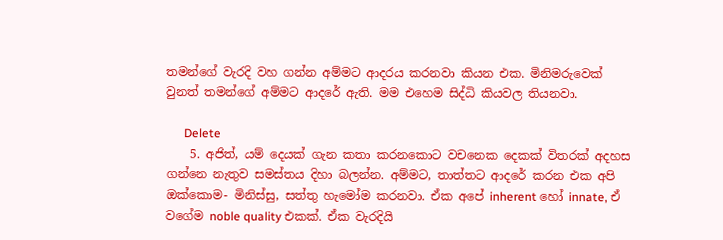තමන්ගේ වැරදි වහ ගන්න අම්මට ආදරය කරනවා කියන එක. මිනිමරුවෙක් වුනත් තමන්ගේ අම්මට ආදරේ ඇති. මම එහෙම සිද්ධි කියවල තියනවා.

      Delete
    5. අජිත්, යම් දෙයක් ගැන කතා කරනකොට වචනෙක දෙකක් විතරක් අදහස ගන්නෙ නැතුව සමස්තය දිහා බලන්න. අම්මට, තාත්තට ආදරේ කරන එක අපි ඔක්කොම- මිනිස්සු, සත්තු හැමෝම කරනවා. ඒක අපේ inherent හෝ innate, ඒ වගේම noble quality එකක්. ඒක වැරදියි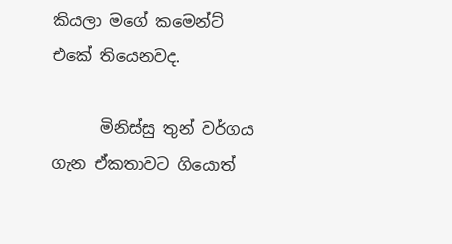කියලා මගේ කමෙන්ට් එකේ තියෙනවද.

      මිනිස්සු තුන් වර්ගය ගැන ඒකතාවට ගියොත්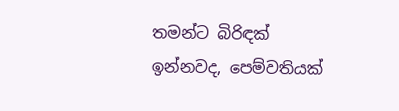තමන්ට බිරිඳක් ඉන්නවද, පෙම්වතියක්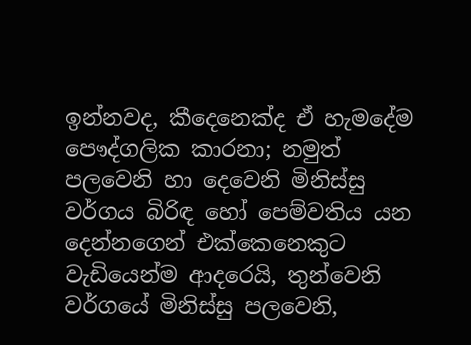ඉන්නවද, කීදෙනෙක්ද ඒ හැමදේම පෞද්ගලික කාරනා; නමුත් පලවෙනි හා දෙවෙනි මිනිස්සු වර්ගය බිරිඳ හෝ පෙම්වතිය යන දෙන්නගෙන් එක්කෙනෙකුට වැඩියෙන්ම ආදරෙයි, තුන්වෙනි වර්ගයේ මිනිස්සු පලවෙනි,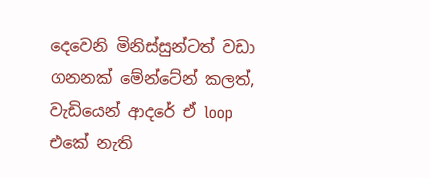දෙවෙනි මිනිස්සුන්ටත් වඩා ගනනක් මේන්ටේන් කලත්, වැඩියෙන් ආදරේ ඒ loop එකේ නැති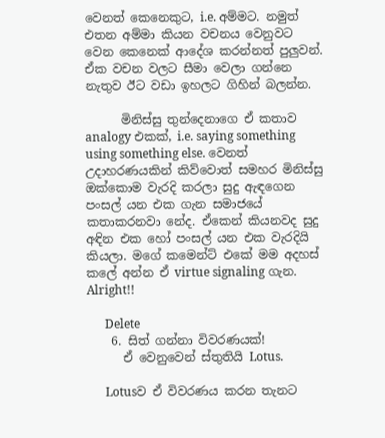වෙනත් කෙනෙකුට, i.e. අම්මට. නමුත් එතන අම්මා කියන වචනය වෙනුවට වෙන කෙනෙක් ආදේශ කරන්නත් පුලුවන්. ඒක වචන වලට සීමා වෙලා ගන්නෙ නැතුව ඊට වඩා ඉහලට ගිහින් බලන්න.

      මිනිස්සු තුන්දෙනාගෙ ඒ කතාව analogy එකක්, i.e. saying something using something else. වෙනත් උදාහරණයකින් කිව්වොත් සමහර මිනිස්සු ඔක්කොම වැරදි කරලා සුදු ඇඳගෙන පංසල් යන එක ගැන සමාජයේ කතාකරනවා නේද. ඒකෙන් කියනවද සුදු අඳින එක හෝ පංසල් යන එක වැරදියි කියලා. මගේ කමෙන්ට් එකේ මම අදහස් කලේ අන්න ඒ virtue signaling ගැන. Alright!!

      Delete
    6. සිත් ගන්නා විවරණයක්!
      ඒ වෙනුවෙන් ස්තුතියි Lotus.

      Lotusව ඒ විවරණය කරන තැනට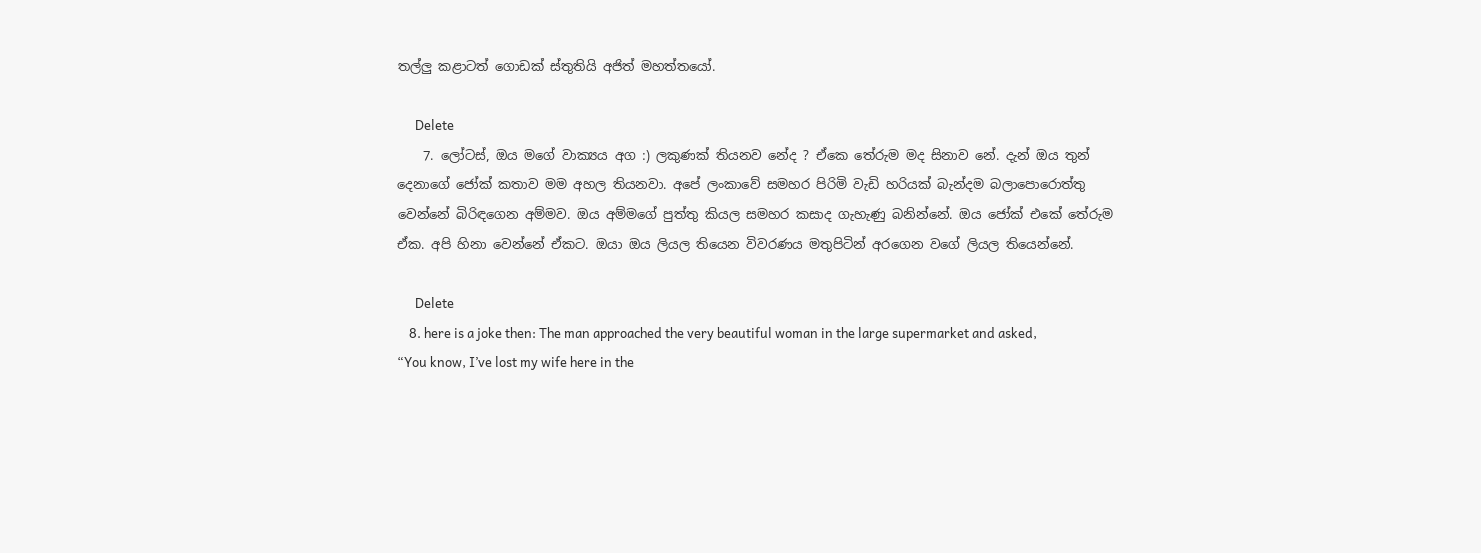තල්ලු කළාටත් ගොඩක් ස්තුතියි අජිත් මහත්තයෝ.

      Delete
    7. ලෝටස්, ඔය මගේ වාක්‍යය අග :) ලකුණක් තියනව නේද ? ඒකෙ තේරුම මද සිනාව නේ. දැන් ඔය තුන් දෙනාගේ ජෝක් කතාව මම අහල තියනවා. අපේ ලංකාවේ සමහර පිරිමි වැඩි හරියක් බැන්දම බලාපොරොත්තු වෙන්නේ බිරිඳගෙන අම්මව. ඔය අම්මගේ පුත්තු කියල සමහර කසාද ගැහැණු බනින්නේ. ඔය ජෝක් එකේ තේරුම ඒක. අපි හිනා වෙන්නේ ඒකට. ඔයා ඔය ලියල තියෙන විවරණය මතුපිටින් අරගෙන වගේ ලියල තියෙන්නේ.

      Delete
    8. here is a joke then: The man approached the very beautiful woman in the large supermarket and asked, “You know, I’ve lost my wife here in the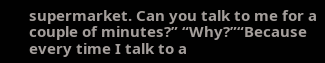supermarket. Can you talk to me for a couple of minutes?” “Why?”“Because every time I talk to a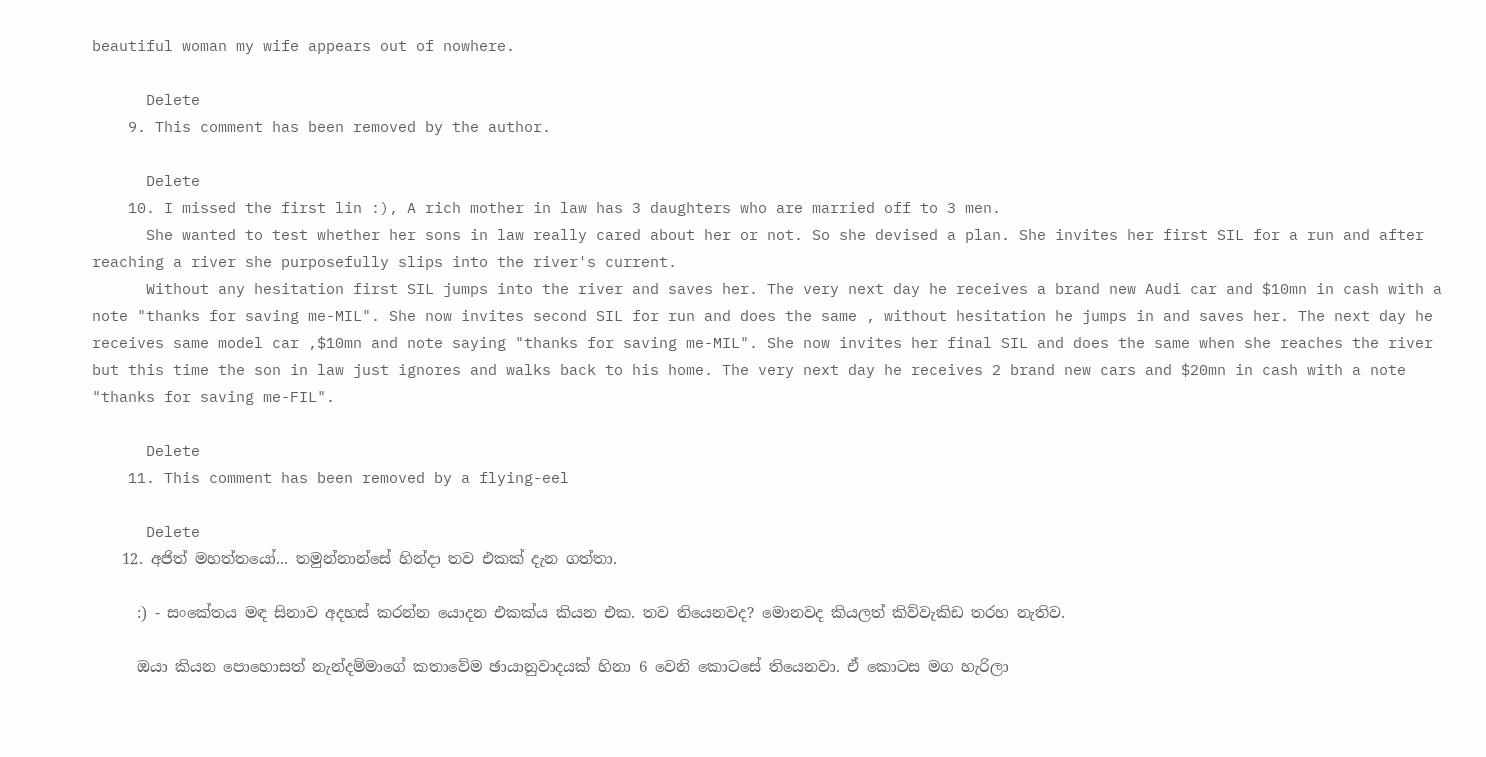beautiful woman my wife appears out of nowhere.

      Delete
    9. This comment has been removed by the author.

      Delete
    10. I missed the first lin :), A rich mother in law has 3 daughters who are married off to 3 men.
      She wanted to test whether her sons in law really cared about her or not. So she devised a plan. She invites her first SIL for a run and after reaching a river she purposefully slips into the river's current.
      Without any hesitation first SIL jumps into the river and saves her. The very next day he receives a brand new Audi car and $10mn in cash with a note "thanks for saving me-MIL". She now invites second SIL for run and does the same , without hesitation he jumps in and saves her. The next day he receives same model car ,$10mn and note saying "thanks for saving me-MIL". She now invites her final SIL and does the same when she reaches the river but this time the son in law just ignores and walks back to his home. The very next day he receives 2 brand new cars and $20mn in cash with a note "thanks for saving me-FIL".

      Delete
    11. This comment has been removed by a flying-eel

      Delete
    12. අජිත් මහත්තයෝ... තමුන්නාන්සේ හින්දා තව එකක් දැන ගත්තා.

      :) - සංකේතය මඳ සිනාව අදහස් කරන්න යොදන එකක්ය කියන එක. තව තියෙනවද? මොනවද කියලත් කිව්වැකිඩ තරහ නැතිව.

      ඔයා කියන පොහොසත් නැන්දම්මාගේ කතාවේම ඡායානුවාදයක් හිනා 6 වෙනි කොටසේ තියෙනවා. ඒ කොටස මග හැරිලා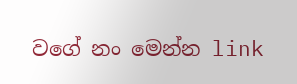වගේ නං මෙන්න link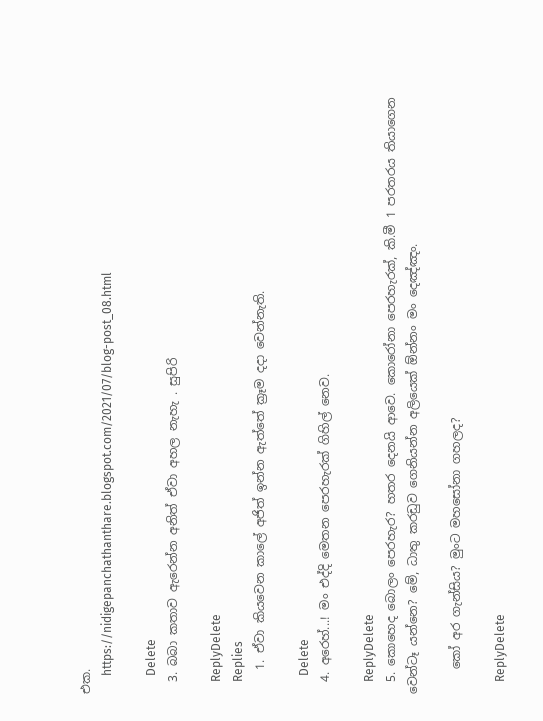එක.
      https://nidigepanchathanthare.blogspot.com/2021/07/blog-post_08.html

      Delete
  3. බබා කතාව ඇරෙන්න අනිත් ඒවා අහල නැහැ . සුපිරි

    ReplyDelete
    Replies
    1. ඒවා කියවෙන කාලේ අජිත් ඉන්න ඇත්තේ ක්‍රෑම දදා වෙන්නැති.

      Delete
  4. අරෙහ්...! මං එද්දි මෙතන පෙරහැරක් ගිහිල් නෙව.

    ReplyDelete
  5. කොහෙද බොලං පෙරහැර? හතර දෙනයි ආවෙ. කොරෝනා පෙරහැරක්, කි.මී 1 පරතරය තියාගෙන වෙන්ටෑ යන්නෙ? මේ, ධාතු කරඩුව ගෙනියන්න අලියෙක් ඕන්නං මං දෙඤ්ඤං.

    කෝ අර ගැන්සිය? මුංට මහසෝනා ගහලද?

    ReplyDelete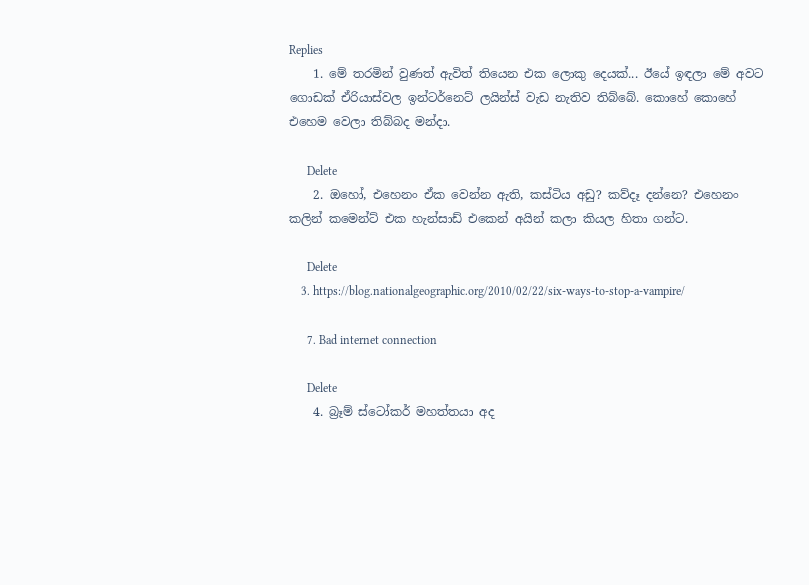Replies
    1. මේ තරමින් වුණත් ඇවිත් තියෙන එක ලොකු දෙයක්... ඊයේ ඉඳලා මේ අවට ගොඩක් ඒරියාස්වල ඉන්ටර්නෙට් ලයින්ස් වැඩ නැතිව තිබ්බේ. කොහේ කොහේ එහෙම වෙලා තිබ්බද මන්දා.

      Delete
    2. ඔහෝ, එහෙනං ඒක වෙන්න ඇති, කස්ටිය අඩු? කව්දෑ දන්නෙ? එහෙනං කලින් කමෙන්ට් එක හැන්සාඩ් එකෙන් අයින් කලා කියල හිතා ගන්ට.

      Delete
    3. https://blog.nationalgeographic.org/2010/02/22/six-ways-to-stop-a-vampire/

      7. Bad internet connection

      Delete
    4. බ්‍රෑම් ස්ටෝකර් මහත්තයා අද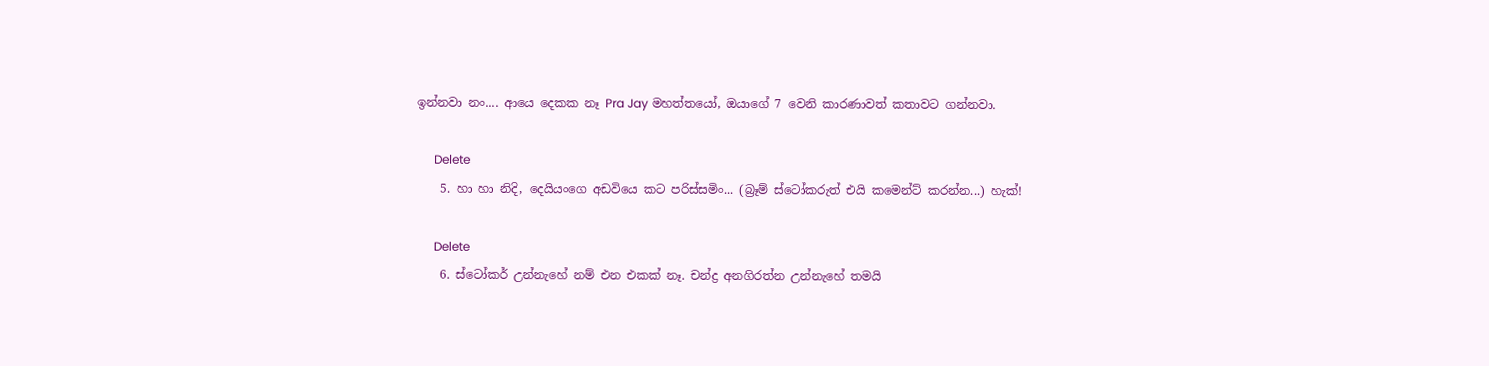ඉන්නවා නං.... ආයෙ දෙකක නෑ Pra Jay මහත්තයෝ, ඔයාගේ 7 වෙනි කාරණාවත් කතාවට ගන්නවා.

      Delete
    5. හා හා නිදි, දෙයියංගෙ අඩවියෙ කට පරිස්සමිං... (බ්‍රෑම් ස්ටෝකරුත් එයි කමෙන්ට් කරන්න...) හැක්!

      Delete
    6. ස්ටෝකර් උන්නැහේ නම් එන එකක් නෑ. චන්ද්‍ර අනගිරත්න උන්නැහේ තමයි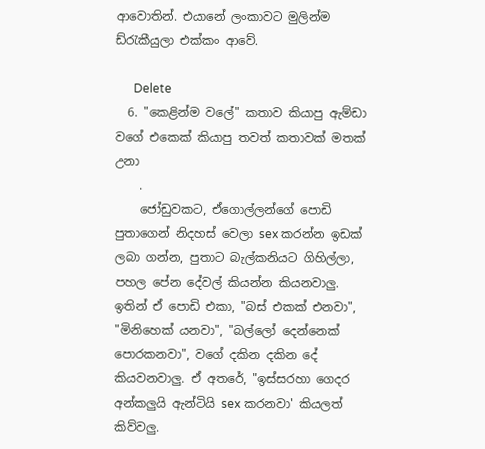ආවොතින්. එයානේ ලංකාවට මුලින්ම ඩ්රැකීයුලා එක්කං ආවේ.

      Delete
  6. "කෙළින්ම වලේ" කතාව කියාපු ඇම්ඩා වගේ එකෙක් කියාපු තවත් කතාවක් මතක් උනා
    .
    ජෝඩුවකට, ඒගොල්ලන්ගේ පොඩි පුතාගෙන් නිදහස් වෙලා sex කරන්න ඉඩක් ලබා ගන්න, පුතාට බැල්කනියට ගිහිල්ලා, පහල පේන දේවල් කියන්න කියනවාලු. ඉතින් ඒ පොඩි එකා, "බස් එකක් එනවා", "මිනිහෙක් යනවා", "බල්ලෝ දෙන්නෙක් පොරකනවා", වගේ දකින දකින දේ කියවනවාලු. ඒ අතරේ, "ඉස්සරහා ගෙදර අන්කලුයි ඇන්ටියි sex කරනවා' කියලත් කිව්වලු.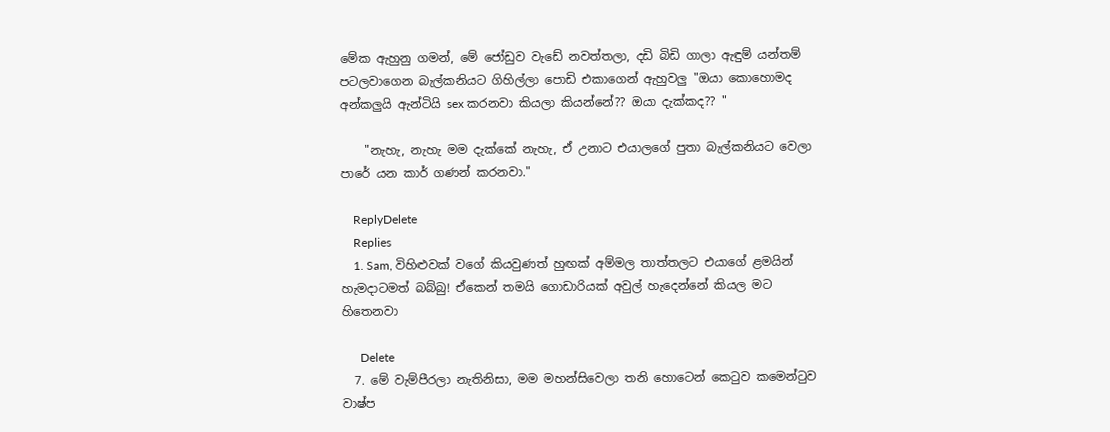මේක ඇහුනු ගමන්, මේ ජෝඩුව වැඩේ නවත්තලා, දඩි බිඩි ගාලා ඇඳුම් යන්තම් පටලවාගෙන බැල්කනියට ගිහිල්ලා පොඩි එකාගෙන් ඇහුවලු "ඔයා කොහොමද අන්කලුයි ඇන්ටියි sex කරනවා කියලා කියන්නේ?? ඔයා දැක්කද?? "

    "නැහැ, නැහැ මම දැක්කේ නැහැ, ඒ උනාට එයාලගේ පුතා බැල්කනියට වෙලා පාරේ යන කාර් ගණන් කරනවා."

    ReplyDelete
    Replies
    1. Sam, විහිළුවක් වගේ කියවුණත් හුඟක් අම්මල තාත්තලට එයාගේ ළමයින් හැමදාටමත් බබ්බු! ඒකෙන් තමයි ගොඩාරියක් අවුල් හැදෙන්නේ කියල මට හිතෙනවා

      Delete
  7. මේ වැම්පීරලා නැතිනිසා, මම මහන්සිවෙලා තනි හොටෙන් කෙටුව කමෙන්ටුව වාෂ්ප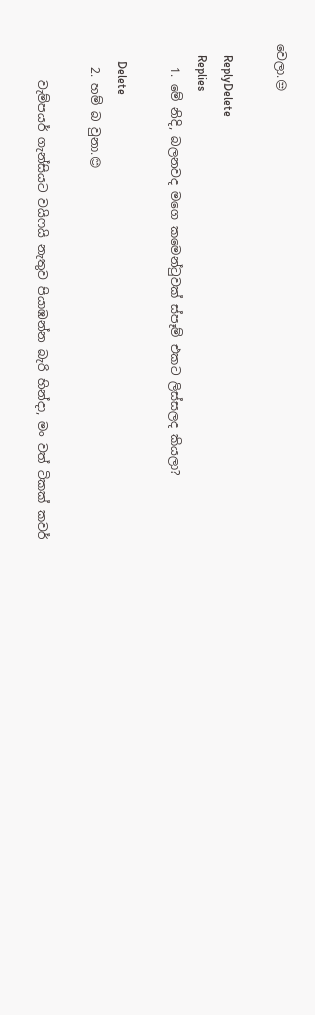වෙලා.😒

    ReplyDelete
    Replies
    1. මේ නිදි, බලනවද මගෙ කමෙන්ටුවක් ස්පෑම් එකට ලිස්සලද කියලා?

      Delete
    2. හම් බ වුනා.😊

      වැම්පයර් ගැන්සියට වයිෆයි නැතුව පියාඹන්න බැරි හින්දා, මං වත් ටිකක් කවර්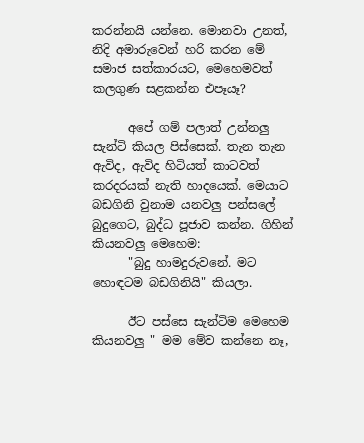කරන්නයි යන්නෙ. මොනවා උනත්, නිදි අමාරුවෙන් හරි කරන මේ සමාජ සත්කාරයට, මෙහෙමවත් කලගුණ සළකන්න එපෑයෑ?

      අපේ ගම් පලාත් උන්නලු සැන්ටි කියල පිස්සෙක්. තැන තැන ඇවිද, ඇවිද හිටියත් කාටවත් කරදරයක් නැති හාදයෙක්. මෙයාට බඩගිනි වුනාම යනවලු පන්සලේ බුදුගෙට, බුද්ධ පූජාව කන්න. ගිහින් කියනවලු මෙහෙම:
      "බුදු හාමදුරුවනේ. මට හොඳටම බඩගිනියි" කියලා.

      ඊට පස්සෙ සැන්ටිම මෙහෙම කියනවලු " මම මේව කන්නෙ නෑ,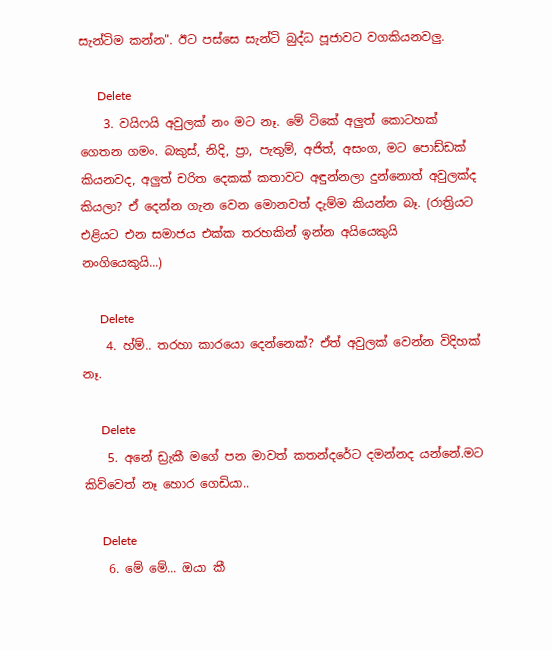සැන්ටිම කන්න". ඊට පස්සෙ සැන්ටි බුද්ධ පූජාවට වගකියනවලු.

      Delete
    3. වයිෆයි අවුලක් නං මට නෑ. මේ ටිකේ අලුත් කොටහක් ගෙතන ගමං. බකුස්, නිදි, ප්‍රා, පැතුම්, අජිත්, අසංග, මට පොඩ්ඩක් කියනවද, අලුත් චරිත දෙකක් කතාවට අඳුන්නලා දුන්නොත් අවුලක්ද කියලා? ඒ දෙන්න ගැන වෙන මොනවත් දැම්ම කියන්න බෑ. (රාත්‍රියට එළියට එන සමාජය එක්ක තරහකින් ඉන්න අයියෙකුයි නංගියෙකුයි...)

      Delete
    4. හ්ම්.. තරහා කාරයො දෙන්නෙක්? ඒත් අවුලක් වෙන්න විදිහක් නෑ.

      Delete
    5. අනේ ඩ්‍රැකී මගේ පන මාවත් කතන්දරේට දමන්නද යන්නේ.මට කිව්වෙත් නෑ හොර ගෙඩියා..

      Delete
    6. මේ මේ... ඔයා කී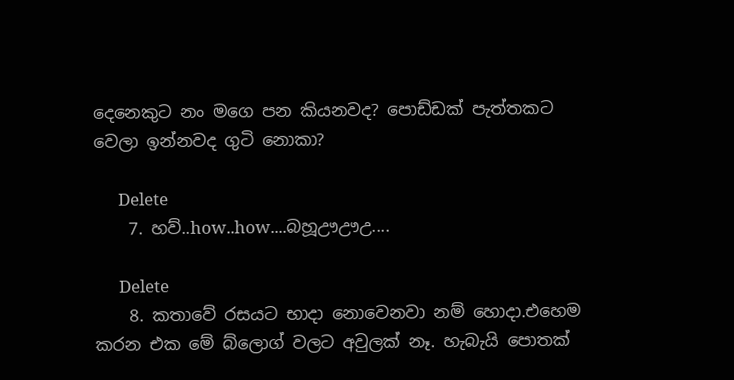දෙනෙකුට නං මගෙ පන කියනවද? පොඩ්ඩක් පැත්තකට වෙලා ඉන්නවද ගුටි නොකා?

      Delete
    7. හව්..how..how....බහූඌඌඋ....

      Delete
    8. කතාවේ රසයට භාදා නොවෙනවා නම් හොදා.එහෙම කරන එක මේ බ්ලොග් වලට අවුලක් නෑ. හැබැයි පොතක්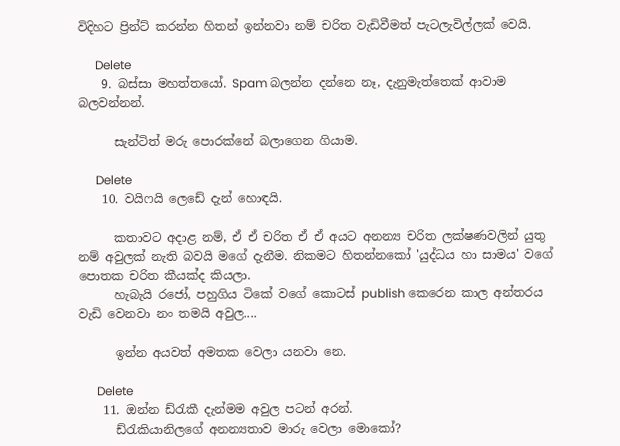විදිහට ප්‍රින්ට් කරන්න හිතන් ඉන්නවා නම් චරිත වැඩිවීමත් පැටලැවිල්ලක් වෙයි.

      Delete
    9. බස්සා මහත්තයෝ. Spam බලන්න දන්නෙ නෑ, දැනුමැත්තෙක් ආවාම බලවන්නන්.

      සැන්ටිත් මරු පොරක්නේ බලාගෙන ගියාම.

      Delete
    10. වයිෆයි ලෙඩේ දැන් හොඳයි.

      කතාවට අදාළ නම්, ඒ ඒ චරිත ඒ ඒ අයට අනන්‍ය චරිත ලක්ෂණවලින් යුතු නම් අවුලක් නැති බවයි මගේ දැනීම. නිකමට හිතන්නකෝ 'යුද්ධය හා සාමය' වගේ පොතක චරිත කීයක්ද කියලා.
      හැබැයි රජෝ, පහුගිය ටිකේ වගේ කොටස් publish කෙරෙන කාල අන්තරය වැඩි වෙනවා නං තමයි අවුල....

      ඉන්න අයවත් අමතක වෙලා යනවා නෙ.

      Delete
    11. ඔන්න ඩ්රැකී දැන්මම අවුල පටන් අරන්.
      ඩ්රැකියානිලගේ අනන්‍යතාව මාරු වෙලා මොකෝ?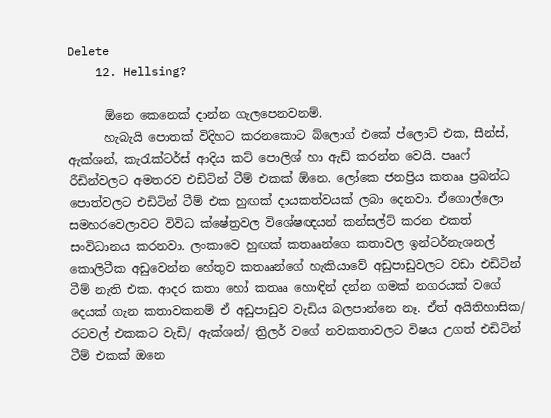Delete
    12. Hellsing?

      ඕනෙ කෙනෙක් දාන්න ගැලපෙනවනම්.
      හැබැයි පොතක් විදිහට කරනකොට බ්ලොග් එකේ ප්ලොට් එක, සීන්ස්, ඇක්ශන්, කැරැක්ටර්ස් ආදිය කට් පොලිශ් හා ඇඩ් කරන්න වෙයි. පෲෆ් රීඩින්වලට අමතරව එඩිටින් ටීම් එකක් ඕනෙ. ලෝකෙ ජනප්‍රිය කතෲ ප්‍රබන්ධ පොත්වලට එඩිටින් ටීම් එක හුඟක් දායකත්වයක් ලබා දෙනවා. ඒගොල්ලො සමහරවෙලාවට විවිධ ක්ෂේත්‍රවල විශේෂඥයන් කන්සල්ට් කරන එකත් සංවිධානය කරනවා. ලංකාවෙ හුඟක් කතෲන්ගෙ කතාවල ඉන්ටර්නැශනල් කොලිටීක අඩුවෙන්න හේතුව කතෲන්ගේ හැකියාවේ අඩුපාඩුවලට වඩා එඩිටින් ටීම් නැති එක. ආදර කතා හෝ කතෲ හොඳින් දන්න ගමක් නගරයක් වගේ දෙයක් ගැන කතාවකනම් ඒ අඩුපාඩුව වැඩිය බලපාන්නෙ නෑ. ඒත් අයිතිහාසික/ රටවල් එකකට වැඩි/ ඇක්ශන්/ ත්‍රිලර් වගේ නවකතාවලට විෂය උගත් එඩිටින් ටීම් එකක් ඔනෙ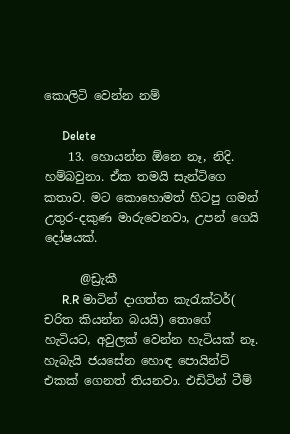කොලිටි වෙන්න නම්

      Delete
    13. හොයන්න ඕනෙ නෑ, නිදි. හම්බවුනා. ඒක තමයි සැන්ටිගෙ කතාව. මට කොහොමත් හිටපු ගමන් උතුර-දකුණ මාරුවෙනවා, උපන් ගෙයි දෝෂයක්.

      @ඩ්‍රැකී
      R.R මාටින් දාගත්ත කැරැක්ටර්( චරිත කියන්න බයයි) තොගේ හැටියට, අවුලක් වෙන්න හැටියක් නෑ. හැබැයි ජයසේන හොඳ පොයින්ට් එකක් ගෙනත් තියනවා. එඩිටින් ටීම්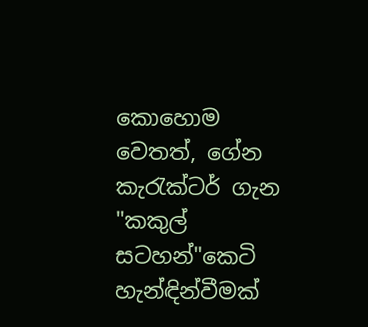කොහොම වෙතත්, ගේන කැරැක්ටර් ගැන "කකුල් සටහන්"කෙටි හැන්ඳින්වීමක්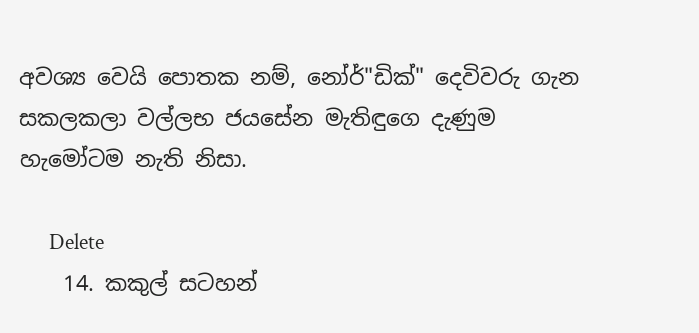අවශ්‍ය වෙයි පොතක නම්, නෝර්"ඩික්" දෙවිවරු ගැන සකලකලා වල්ලභ ජයසේන මැතිඳුගෙ දැණුම හැමෝටම නැති නිසා.

      Delete
    14. කකුල් සටහන්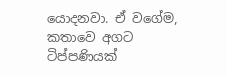යොදනවා. ඒ වගේම, කතාවෙ අගට ටිප්පණියක්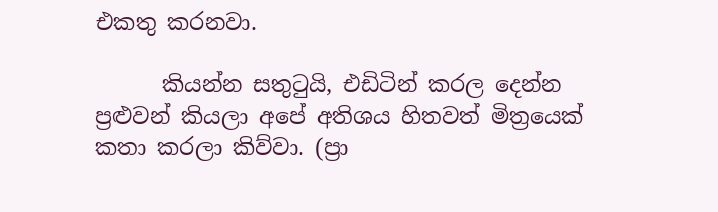එකතු කරනවා.

      කියන්න සතුටුයි, එඩිටින් කරල දෙන්න ප්‍රළුවන් කියලා අපේ අතිශය හිතවත් මිත්‍රයෙක් කතා කරලා කිව්වා. (ප්‍රා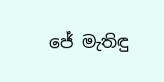ජේ මැතිඳු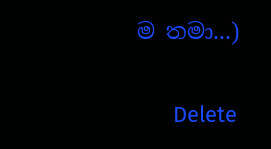ම තමා...)

      Delete